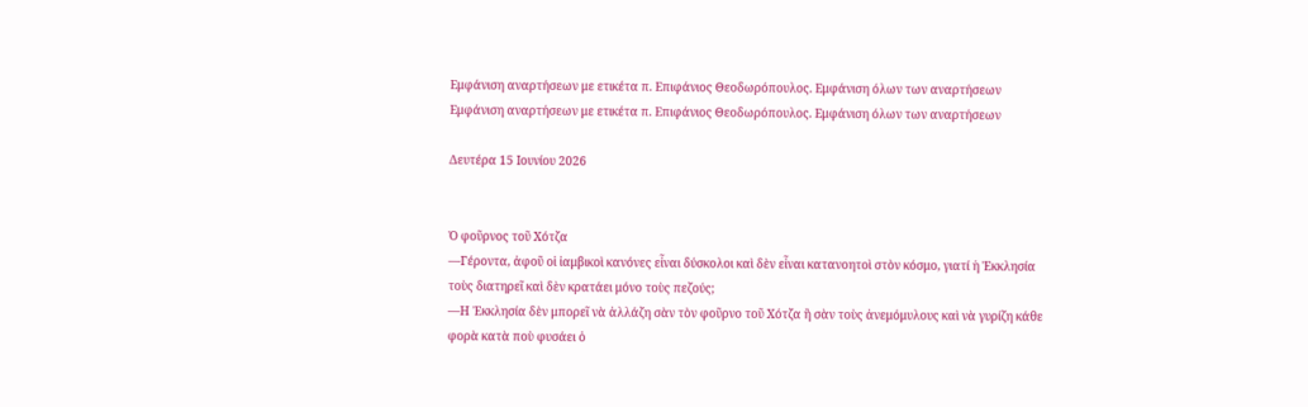Εμφάνιση αναρτήσεων με ετικέτα π. Επιφάνιος Θεοδωρόπουλος. Εμφάνιση όλων των αναρτήσεων
Εμφάνιση αναρτήσεων με ετικέτα π. Επιφάνιος Θεοδωρόπουλος. Εμφάνιση όλων των αναρτήσεων

Δευτέρα 15 Ιουνίου 2026


Ὁ φοῦρνος τοῦ Χότζα
—Γέροντα, ἀφοῦ οἱ ἰαμβικοὶ κανόνες εἶναι δύσκολοι καὶ δὲν εἶναι κατανοητοὶ στὸν κόσμο, γιατί ἡ Ἐκκλησία τοὺς διατηρεῖ καὶ δὲν κρατάει μόνο τοὺς πεζούς;
—Η Ἐκκλησία δὲν μπορεῖ νὰ ἀλλάζη σὰν τὸν φοῦρνο τοῦ Χότζα ἢ σὰν τοὺς ἀνεμόμυλους καὶ νὰ γυρίζη κάθε φορὰ κατὰ ποὺ φυσάει ὁ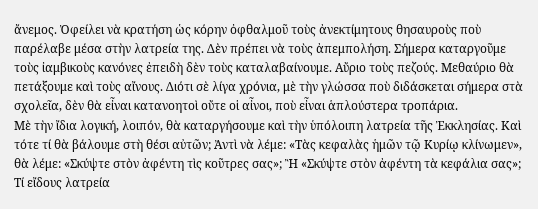ἄνεμος. Ὀφείλει νὰ κρατήση ὡς κόρην ὀφθαλμοῦ τοὺς ἀνεκτίμητους θησαυροὺς ποὺ παρέλαβε μέσα στὴν λατρεία της. Δὲν πρέπει νὰ τοὺς ἀπεμπολήση. Σήμερα καταργοῦμε τοὺς ἰαμβικοὺς κανόνες ἐπειδὴ δὲν τοὺς καταλαβαίνουμε. Αὔριο τοὺς πεζούς. Μεθαύριο θὰ πετάξουμε καὶ τοὺς αἴνους. Διότι σὲ λίγα χρόνια, μὲ τὴν γλώσσα ποὺ διδάσκεται σήμερα στὰ σχολεῖα, δὲν θὰ εἶναι κατανοητοὶ οὔτε οἱ αἶνοι, ποὺ εἶναι ἁπλούστερα τροπάρια.
Μὲ τὴν ἴδια λογική, λοιπόν, θὰ καταργήσουμε καὶ τὴν ὑπόλοιπη λατρεία τῆς Ἐκκλησίας. Καὶ τότε τί θὰ βάλουμε στὴ θέσι αὐτῶν; Ἀντὶ νὰ λέμε: «Τὰς κεφαλὰς ἡμῶν τῷ Κυρίῳ κλίνωμεν», θὰ λέμε: «Σκύψτε στὸν ἀφέντη τὶς κοῦτρες σας»; Ἢ «Σκύψτε στὸν ἀφέντη τὰ κεφάλια σας»; Τί εἴδους λατρεία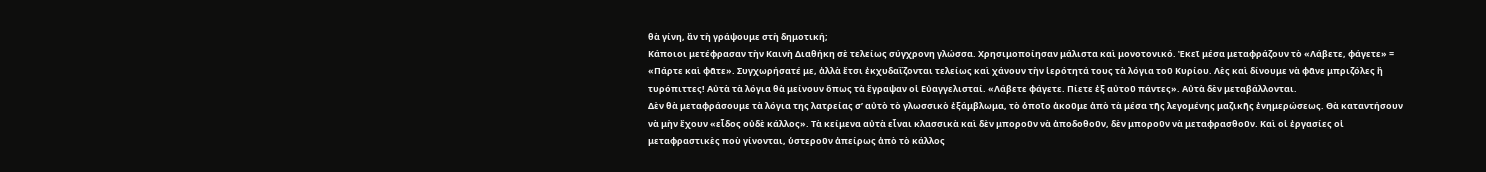θὰ γίνη, ἂν τὴ γράψουμε στὴ δημοτική;
Κάποιοι μετέφρασαν τὴν Καινὴ Διαθήκη σὲ τελείως σύγχρονη γλώσσα. Χρησιμοποίησαν μάλιστα καὶ μονοτονικό. Ἐκεῖ μέσα μεταφράζουν τὸ «Λάβετε, φάγετε» = «Πάρτε καὶ φᾶτε». Συγχωρήσατέ με, ἀλλὰ ἔτσι ἐκχυδαΐζονται τελείως καὶ χάνουν τὴν ἱερότητά τους τὰ λόγια τοῦ Κυρίου. Λὲς καὶ δίνουμε νὰ φᾶνε μπριζόλες ἢ τυρόπιττες! Αὐτὰ τὰ λόγια θὰ μείνουν ὅπως τὰ ἔγραψαν οἱ Εὐαγγελισταί. «Λάβετε φάγετε. Πίετε ἐξ αὐτοῦ πάντες». Αὐτὰ δὲν μεταβάλλονται.
Δὲν θὰ μεταφράσουμε τὰ λόγια της λατρείας σ’ αὐτὸ τὸ γλωσσικὸ ἐξάμβλωμα, τὸ ὁποῖο ἀκοῦμε ἀπὸ τὰ μέσα τῆς λεγομένης μαζικῆς ἐνημερώσεως. Θὰ καταντήσουν νὰ μὴν ἔχουν «εἶδος οὐδὲ κάλλος». Τὰ κείμενα αὐτὰ εἶναι κλασσικὰ καὶ δὲν μποροῦν νὰ ἀποδοθοῦν, δὲν μποροῦν νὰ μεταφρασθοῦν. Καὶ οἱ ἐργασίες οἱ μεταφραστικὲς ποὺ γίνονται, ὑστεροῦν ἀπείρως ἀπὸ τὸ κάλλος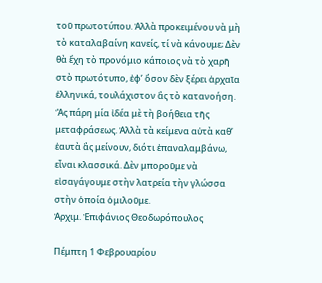τοῦ πρωτοτύπου. Ἀλλὰ προκειμένου νὰ μὴ τὸ καταλαβαίνη κανείς, τί νὰ κάνουμε; Δὲν θὰ ἔχη τὸ προνόμιο κάποιος νὰ τὸ χαρῆ στὸ πρωτότυπο, ἐφ’ ὅσον δὲν ξέρει ἀρχαῖα ἑλληνικά, τουλάχιστον ἂς τὸ κατανοήση. Ἂς πάρη μία ἰδέα μὲ τὴ βοήθεια τῆς μεταφράσεως. Ἀλλὰ τὰ κείμενα αὐτὰ καθ’ ἑαυτὰ ἂς μείνουν, διότι ἐπαναλαμβάνω, εἶναι κλασσικά. Δὲν μποροῦμε νὰ εἰσαγάγουμε στὴν λατρεία τὴν γλώσσα στὴν ὁποία ὁμιλοῦμε.
Ἀρχιμ. Ἐπιφάνιος Θεοδωρόπουλος

Πέμπτη 1 Φεβρουαρίου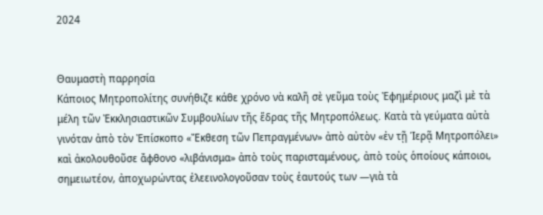2024


Θαυμαστὴ παρρησία
Κάποιος Μητροπολίτης συνήθιζε κάθε χρόνο νὰ καλῆ σὲ γεῦμα τοὺς Ἐφημέριους μαζὶ μὲ τὰ μέλη τῶν Ἐκκλησιαστικῶν Συμβουλίων τῆς ἕδρας τῆς Μητροπόλεως. Κατὰ τὰ γεύματα αὐτὰ γινόταν ἀπὸ τὸν Ἐπίσκοπο «Ἔκθεση τῶν Πεπραγμένων» ἀπὸ αὐτὸν «ἐν τῇ Ἱερᾷ Μητροπόλει» καὶ ἀκολουθοῦσε ἄφθονο «λιβάνισμα» ἀπὸ τοὺς παρισταμένους, ἀπὸ τοὺς ὁποίους κάποιοι, σημειωτέον, ἀποχωρώντας ἐλεεινολογοῦσαν τοὺς ἑαυτούς των —γιὰ τὰ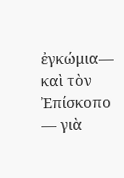ἐγκώμια— καὶ τὸν Ἐπίσκοπο — γιὰ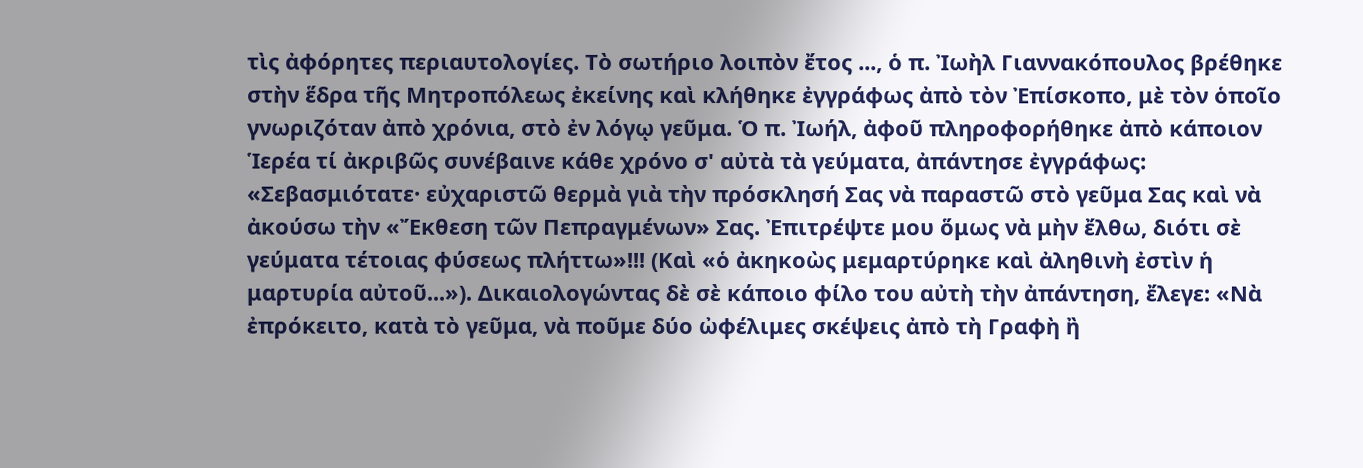τὶς ἀφόρητες περιαυτολογίες. Τὸ σωτήριο λοιπὸν ἔτος ..., ὁ π. Ἰωὴλ Γιαννακόπουλος βρέθηκε στὴν ἕδρα τῆς Μητροπόλεως ἐκείνης καὶ κλήθηκε ἐγγράφως ἀπὸ τὸν Ἐπίσκοπο, μὲ τὸν ὁποῖο γνωριζόταν ἀπὸ χρόνια, στὸ ἐν λόγῳ γεῦμα. Ὁ π. Ἰωήλ, ἀφοῦ πληροφορήθηκε ἀπὸ κάποιον Ἱερέα τί ἀκριβῶς συνέβαινε κάθε χρόνο σ' αὐτὰ τὰ γεύματα, ἀπάντησε ἐγγράφως: «Σεβασμιότατε· εὐχαριστῶ θερμὰ γιὰ τὴν πρόσκλησή Σας νὰ παραστῶ στὸ γεῦμα Σας καὶ νὰ ἀκούσω τὴν «Ἔκθεση τῶν Πεπραγμένων» Σας. Ἐπιτρέψτε μου ὅμως νὰ μὴν ἔλθω, διότι σὲ γεύματα τέτοιας φύσεως πλήττω»!!! (Καὶ «ὁ ἀκηκοὼς μεμαρτύρηκε καὶ ἀληθινὴ ἐστὶν ἡ μαρτυρία αὐτοῦ...»). Δικαιολογώντας δὲ σὲ κάποιο φίλο του αὐτὴ τὴν ἀπάντηση, ἔλεγε: «Νὰ ἐπρόκειτο, κατὰ τὸ γεῦμα, νὰ ποῦμε δύο ὠφέλιμες σκέψεις ἀπὸ τὴ Γραφὴ ἢ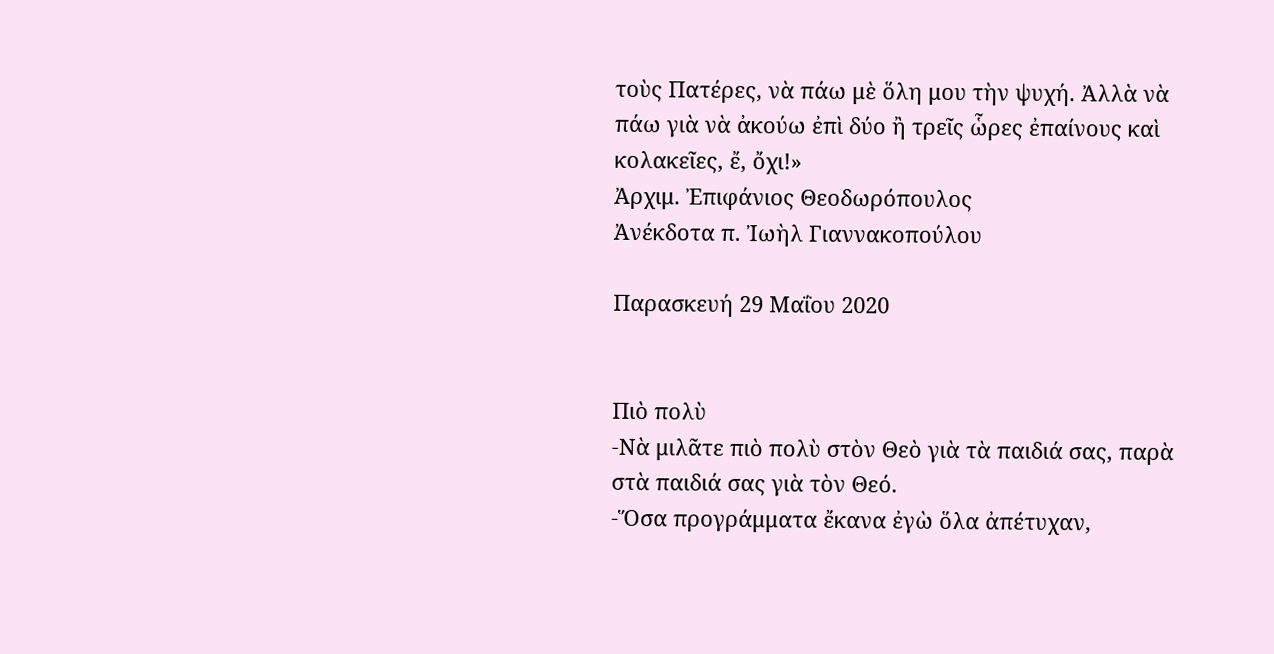τοὺς Πατέρες, νὰ πάω μὲ ὅλη μου τὴν ψυχή. Ἀλλὰ νὰ πάω γιὰ νὰ ἀκούω ἐπὶ δύο ἢ τρεῖς ὧρες ἐπαίνους καὶ κολακεῖες, ἔ, ὄχι!»
Ἀρχιμ. Ἐπιφάνιος Θεοδωρόπουλος
Ἀνέκδοτα π. Ἰωὴλ Γιαννακοπούλου

Παρασκευή 29 Μαΐου 2020


Πιὸ πολὺ
-Νὰ μιλᾶτε πιὸ πολὺ στὸν Θεὸ γιὰ τὰ παιδιά σας, παρὰ στὰ παιδιά σας γιὰ τὸν Θεό.
-Ὅσα προγράμματα ἔκανα ἐγὼ ὅλα ἀπέτυχαν,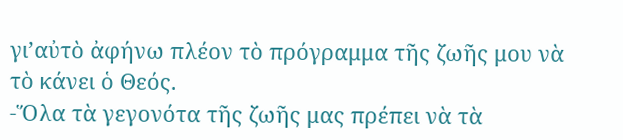γι’αὐτὸ ἀφήνω πλέον τὸ πρόγραμμα τῆς ζωῆς μου νὰ τὸ κάνει ὁ Θεός.
-Ὅλα τὰ γεγονότα τῆς ζωῆς μας πρέπει νὰ τὰ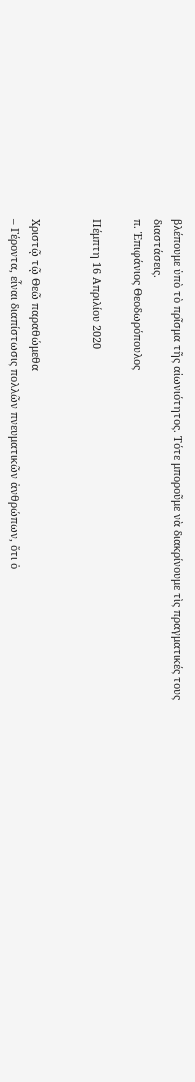βλέπουμε ὑπὸ τὸ πρῖσμα τῆς αἰωνιότητος. Τότε μποροῦμε νὰ διακρίνουμε τὶς πραγματικές τους διαστάσεις.
π. Ἐπιφάνιος Θεοδωρόπουλος

Πέμπτη 16 Απριλίου 2020


Χριστῷ τῷ Θεῶ παραθώμεθα
– Γέροντα, εἶναι διαπίστωσις πολλῶν πνευματικῶν ἀνθρώπων, ὅτι ὁ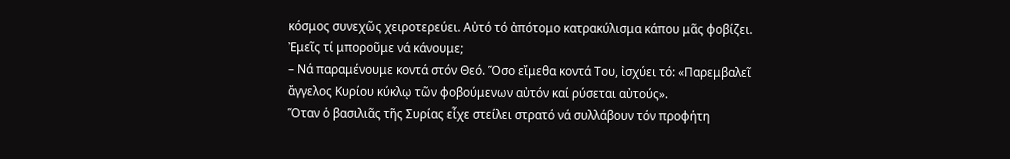κόσμος συνεχῶς χειροτερεύει. Αὐτό τό ἀπότομο κατρακύλισμα κάπου μᾶς φοβίζει. Ἐμεῖς τί μποροῦμε νά κάνουμε;
– Νά παραμένουμε κοντά στόν Θεό. Ὅσο εἴμεθα κοντά Του, ἰσχύει τό: «Παρεμβαλεῖ ἄγγελος Κυρίου κύκλῳ τῶν φοβούμενων αὐτόν καί ρύσεται αὐτούς».
Ὅταν ὁ βασιλιᾶς τῆς Συρίας εἶχε στείλει στρατό νά συλλάβουν τόν προφήτη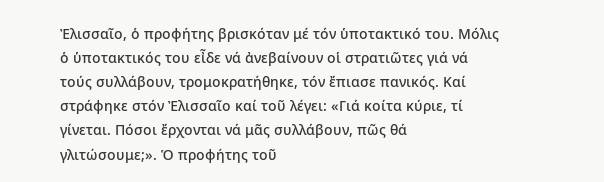Ἐλισσαῖο, ὁ προφήτης βρισκόταν μέ τόν ὑποτακτικό του. Μόλις ὁ ὑποτακτικός του εἶδε νά ἀνεβαίνουν οἱ στρατιῶτες γιά νά τούς συλλάβουν, τρομοκρατήθηκε, τόν ἔπιασε πανικός. Καί στράφηκε στόν Ἐλισσαῖο καί τοῦ λέγει: «Γιά κοίτα κύριε, τί γίνεται. Πόσοι ἔρχονται νά μᾶς συλλάβουν, πῶς θά γλιτώσουμε;». Ὁ προφήτης τοῦ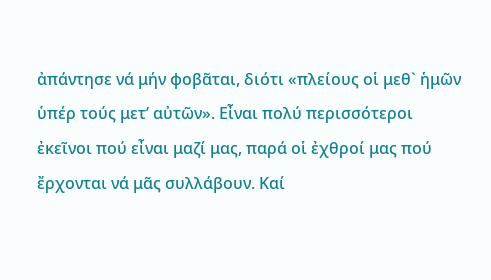ἀπάντησε νά μήν φοβᾶται, διότι «πλείους οἱ μεθ` ἡμῶν ὑπέρ τούς μετ’ αὐτῶν». Εἶναι πολύ περισσότεροι ἐκεῖνοι πού εἶναι μαζί μας, παρά οἱ ἐχθροί μας πού ἔρχονται νά μᾶς συλλάβουν. Καί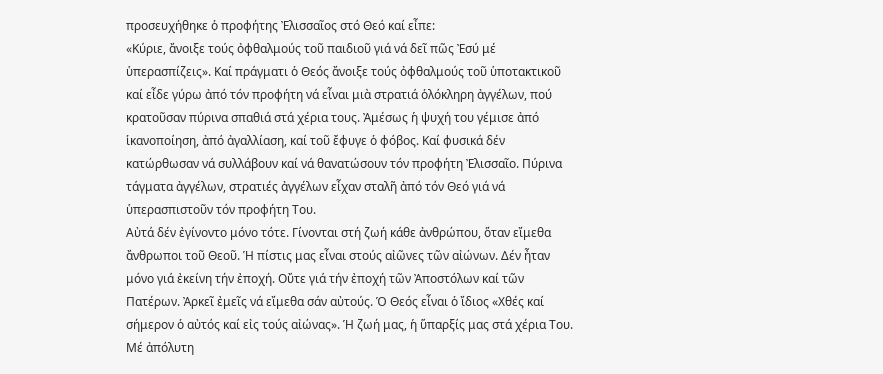προσευχήθηκε ὁ προφήτης Ἐλισσαῖος στό Θεό καί εἶπε:
«Κύριε, ἄνοιξε τούς ὀφθαλμούς τοῦ παιδιοῦ γιά νά δεῖ πῶς Ἐσύ μέ ὑπερασπίζεις». Καί πράγματι ὁ Θεός ἄνοιξε τούς ὀφθαλμούς τοῦ ὑποτακτικοῦ καί εἶδε γύρω ἀπό τόν προφήτη νά εἶναι μιὰ στρατιά ὁλόκληρη ἀγγέλων, πού κρατοῦσαν πύρινα σπαθιά στά χέρια τους. Ἀμέσως ἡ ψυχή του γέμισε ἀπό ἱκανοποίηση, ἀπό ἀγαλλίαση, καί τοῦ ἔφυγε ὁ φόβος. Καί φυσικά δέν κατώρθωσαν νά συλλάβουν καί νά θανατώσουν τόν προφήτη Ἐλισσαῖο. Πύρινα τάγματα ἀγγέλων, στρατιές ἀγγέλων εἶχαν σταλῆ ἀπό τόν Θεό γιά νά ὑπερασπιστοῦν τόν προφήτη Του.
Αὐτά δέν ἐγίνοντο μόνο τότε. Γίνονται στή ζωή κάθε ἀνθρώπου, ὅταν εἴμεθα ἄνθρωποι τοῦ Θεοῦ. Ἡ πίστις μας εἶναι στούς αἰῶνες τῶν αἰώνων. Δέν ἦταν μόνο γιά ἐκείνη τήν ἐποχή. Οὔτε γιά τήν ἐποχή τῶν Ἀποστόλων καί τῶν Πατέρων. Ἀρκεῖ ἐμεῖς νά εἴμεθα σάν αὐτούς. Ὁ Θεός εἶναι ὁ ἴδιος «Χθές καί σήμερον ὁ αὐτός καί εἰς τούς αἰώνας». Ἡ ζωή μας, ἡ ὕπαρξίς μας στά χέρια Του. Μέ ἀπόλυτη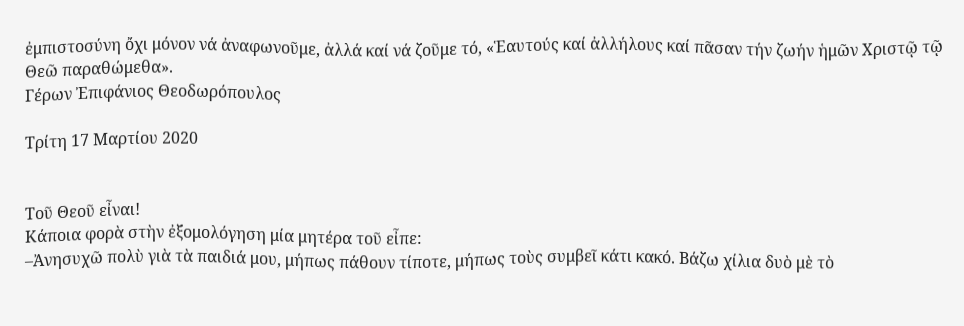ἐμπιστοσύνη ὄχι μόνον νά ἀναφωνοῦμε, ἀλλά καί νά ζοῦμε τό, «Ἑαυτούς καί ἀλλήλους καί πᾶσαν τήν ζωήν ἡμῶν Χριστῷ τῷ Θεῶ παραθώμεθα».
Γέρων Ἐπιφάνιος Θεοδωρόπουλος

Τρίτη 17 Μαρτίου 2020


Τοῦ Θεοῦ εἶναι!
Κάποια φορὰ στὴν ἐξομολόγηση μία μητέρα τοῦ εἶπε:
–Ἀνησυχῶ πολὺ γιὰ τὰ παιδιά μου, μήπως πάθουν τίποτε, μήπως τοὺς συμβεῖ κάτι κακό. Βάζω χίλια δυὸ μὲ τὸ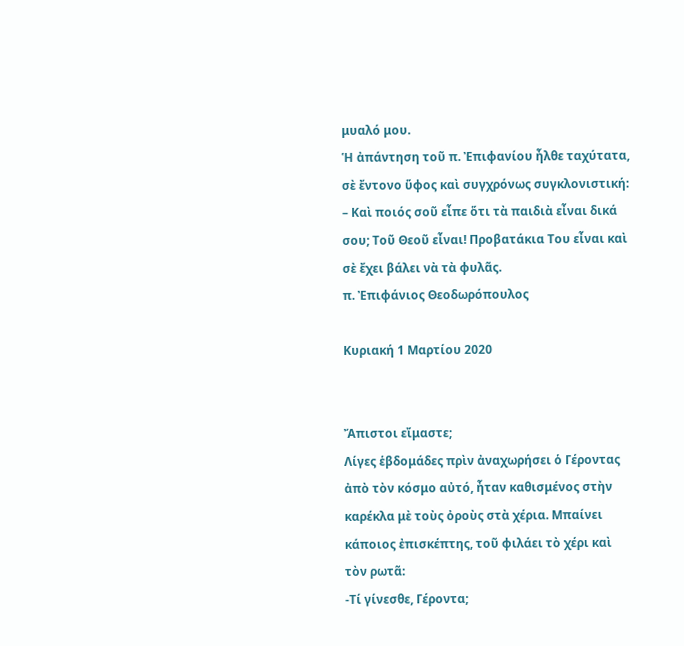μυαλό μου.
Ἡ ἀπάντηση τοῦ π. Ἐπιφανίου ἦλθε ταχύτατα, σὲ ἔντονο ὕφος καὶ συγχρόνως συγκλονιστική:
– Καὶ ποιός σοῦ εἶπε ὅτι τὰ παιδιὰ εἶναι δικά σου; Τοῦ Θεοῦ εἶναι! Προβατάκια Του εἶναι καὶ σὲ ἔχει βάλει νὰ τὰ φυλᾶς.
π. Ἐπιφάνιος Θεοδωρόπουλος

Κυριακή 1 Μαρτίου 2020


Ἄπιστοι εἴμαστε;
Λίγες ἑβδομάδες πρὶν ἀναχωρήσει ὁ Γέροντας ἀπὸ τὸν κόσμο αὐτό, ἦταν καθισμένος στὴν καρέκλα μὲ τοὺς ὀροὺς στὰ χέρια. Μπαίνει κάποιος ἐπισκέπτης, τοῦ φιλάει τὸ χέρι καὶ τὸν ρωτᾶ:
-Τί γίνεσθε, Γέροντα;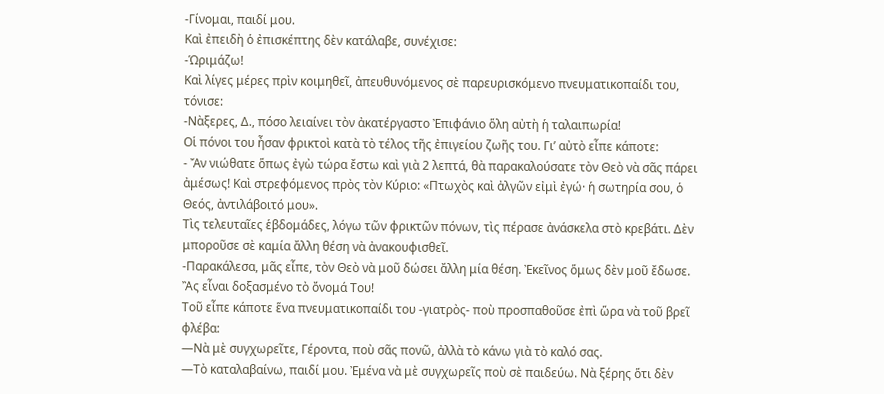-Γίνομαι, παιδί μου.
Καὶ ἐπειδὴ ὁ ἐπισκέπτης δὲν κατάλαβε, συνέχισε:
-Ὡριμάζω!
Καὶ λίγες μέρες πρὶν κοιμηθεῖ, ἀπευθυνόμενος σὲ παρευρισκόμενο πνευματικοπαίδι του, τόνισε:
-Νὰξερες, Δ., πόσο λειαίνει τὸν ἀκατέργαστο Ἐπιφάνιο ὅλη αὐτὴ ἡ ταλαιπωρία!
Οἱ πόνοι του ἦσαν φρικτοὶ κατὰ τὸ τέλος τῆς ἐπιγείου ζωῆς του. Γι’ αὐτὸ εἶπε κάποτε:
- Ἄν νιώθατε ὅπως ἐγὼ τώρα ἔστω καὶ γιὰ 2 λεπτά, θὰ παρακαλούσατε τὸν Θεὸ νὰ σᾶς πάρει ἀμέσως! Καὶ στρεφόμενος πρὸς τὸν Κύριο: «Πτωχὸς καὶ ἀλγῶν εἰμὶ ἐγώ· ἡ σωτηρία σου, ὁ Θεός, ἀντιλάβοιτό μου».
Τὶς τελευταῖες ἑβδομάδες, λόγω τῶν φρικτῶν πόνων, τὶς πέρασε ἀνάσκελα στὸ κρεβάτι. Δὲν μποροῦσε σὲ καμία ἄλλη θέση νὰ ἀνακουφισθεῖ.
-Παρακάλεσα, μᾶς εἶπε, τὸν Θεὸ νὰ μοῦ δώσει ἄλλη μία θέση. Ἐκεῖνος ὅμως δὲν μοῦ ἔδωσε. Ἂς εἶναι δοξασμένο τὸ ὄνομά Του!
Τοῦ εἶπε κάποτε ἕνα πνευματικοπαίδι του -γιατρὸς- ποὺ προσπαθοῦσε ἐπὶ ὥρα νὰ τοῦ βρεῖ φλέβα:
—Νὰ μὲ συγχωρεῖτε, Γέροντα, ποὺ σᾶς πονῶ, ἀλλὰ τὸ κάνω γιὰ τὸ καλό σας.
—Τὸ καταλαβαίνω, παιδί μου. Ἐμένα νὰ μὲ συγχωρεῖς ποὺ σὲ παιδεύω. Νὰ ξέρης ὅτι δὲν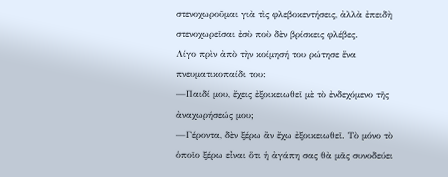στενοχωροῦμαι γιὰ τὶς φλεβοκεντήσεις, ἀλλὰ ἐπειδὴ στενοχωρεῖσαι ἐσὺ ποὺ δὲν βρίσκεις φλέβες.
Λίγο πρὶν ἀπὸ τὴν κοίμησή του ρώτησε ἕνα πνευματικοπαίδι του:
—Παιδί μου, ἔχεις ἐξοικειωθεῖ μὲ τὸ ἐνδεχόμενο τῆς ἀναχωρήσεώς μου;
—Γέροντα, δὲν ξέρω ἂν ἔχω ἐξοικειωθεῖ. Τὸ μόνο τὸ ὁποῖο ξέρω εἶναι ὅτι ἡ ἀγάπη σας θὰ μᾶς συνοδεύει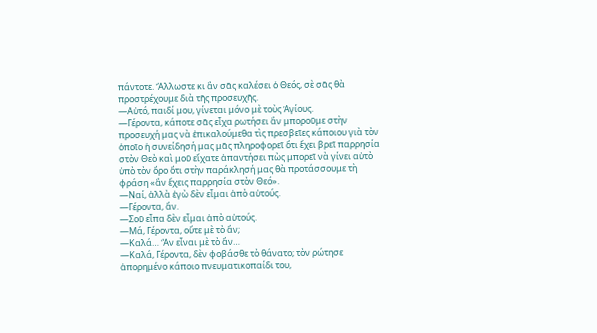πάντοτε. Ἄλλωστε κι ἂν σᾶς καλέσει ὁ Θεός, σὲ σᾶς θὰ προστρέχουμε διὰ τῆς προσευχῆς.
—Αὐτό, παιδί μου, γίνεται μόνο μὲ τοὺς Ἁγίους.
—Γέροντα, κάποτε σᾶς εἶχα ρωτήσει ἂν μποροῦμε στὴν προσευχή μας νὰ ἐπικαλούμεθα τὶς πρεσβεῖες κάποιου γιὰ τὸν ὁποῖο ἡ συνείδησή μας μᾶς πληροφορεῖ ὅτι ἔχει βρεῖ παρρησία στὸν Θεὸ καὶ μοῦ εἴχατε ἀπαντήσει πὼς μπορεῖ νὰ γίνει αὐτὸ ὑπὸ τὸν ὄρο ὅτι στὴν παράκλησή μας θὰ προτάσσουμε τὴ φράση «ἂν ἔχεις παρρησία στὸν Θεό».
—Ναί, ἀλλὰ ἐγὼ δὲν εἶμαι ἀπὸ αὐτούς.
—Γέροντα, ἄν.
—Σοῦ εἶπα δὲν εἶμαι ἀπὸ αὐτούς.
—Μά, Γέροντα, οὔτε μὲ τὸ ἄν;
—Καλά… Ἂν εἶναι μὲ τὸ ἄν…
—Καλά, Γέροντα, δὲν φοβάσθε τὸ θάνατο; τὸν ρώτησε ἀπορημένο κάποιο πνευματικοπαίδι του,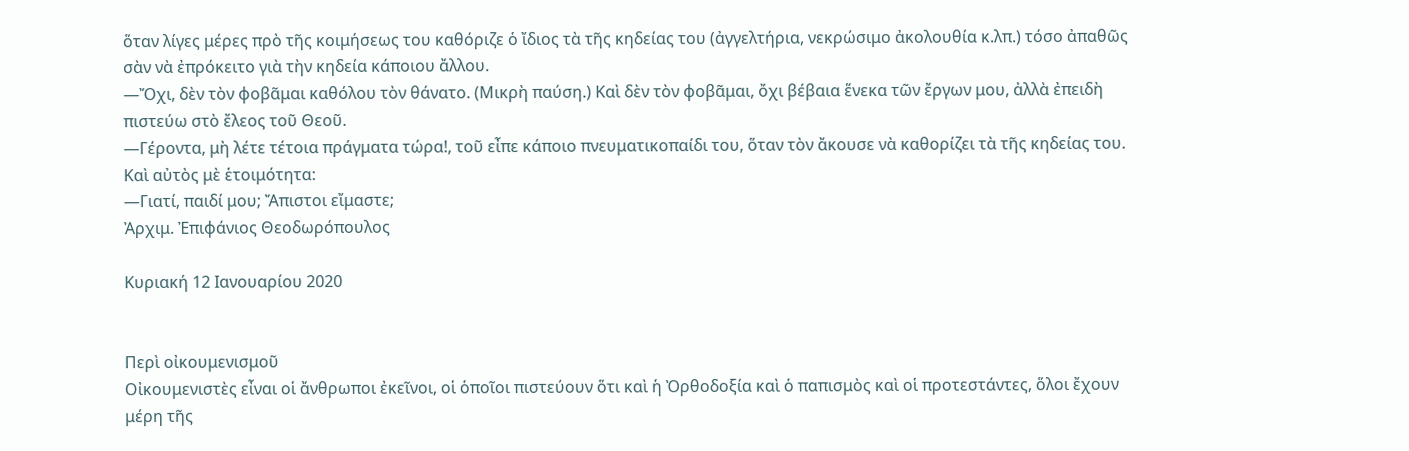ὅταν λίγες μέρες πρὸ τῆς κοιμήσεως του καθόριζε ὁ ἴδιος τὰ τῆς κηδείας του (ἀγγελτήρια, νεκρώσιμο ἀκολουθία κ.λπ.) τόσο ἀπαθῶς σὰν νὰ ἐπρόκειτο γιὰ τὴν κηδεία κάποιου ἄλλου.
—Ὄχι, δὲν τὸν φοβᾶμαι καθόλου τὸν θάνατο. (Μικρὴ παύση.) Καὶ δὲν τὸν φοβᾶμαι, ὄχι βέβαια ἕνεκα τῶν ἔργων μου, ἀλλὰ ἐπειδὴ πιστεύω στὸ ἔλεος τοῦ Θεοῦ.
—Γέροντα, μὴ λέτε τέτοια πράγματα τώρα!, τοῦ εἶπε κάποιο πνευματικοπαίδι του, ὅταν τὸν ἄκουσε νὰ καθορίζει τὰ τῆς κηδείας του.
Καὶ αὐτὸς μὲ ἑτοιμότητα:
—Γιατί, παιδί μου; Ἄπιστοι εἴμαστε;
Ἀρχιμ. Ἐπιφάνιος Θεοδωρόπουλος

Κυριακή 12 Ιανουαρίου 2020


Περὶ οἰκουμενισμοῦ
Οἰκουμενιστὲς εἶναι οἱ ἄνθρωποι ἐκεῖνοι, οἱ ὁποῖοι πιστεύουν ὅτι καὶ ἡ Ὀρθοδοξία καὶ ὁ παπισμὸς καὶ οἱ προτεστάντες, ὅλοι ἔχουν μέρη τῆς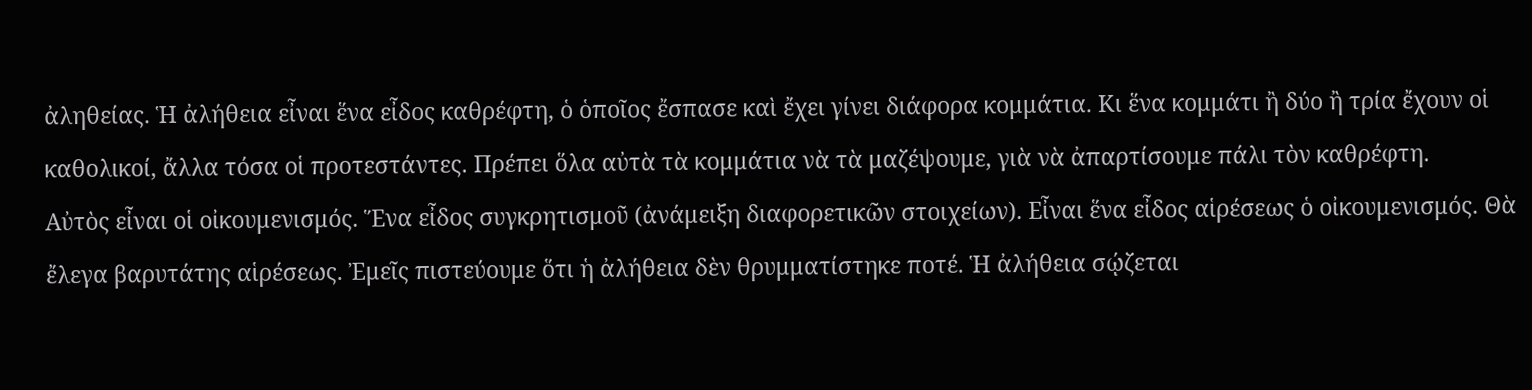ἀληθείας. Ἡ ἀλήθεια εἶναι ἕνα εἶδος καθρέφτη, ὁ ὁποῖος ἔσπασε καὶ ἔχει γίνει διάφορα κομμάτια. Κι ἕνα κομμάτι ἢ δύο ἢ τρία ἔχουν οἱ καθολικοί, ἄλλα τόσα οἱ προτεστάντες. Πρέπει ὅλα αὐτὰ τὰ κομμάτια νὰ τὰ μαζέψουμε, γιὰ νὰ ἀπαρτίσουμε πάλι τὸν καθρέφτη.
Αὐτὸς εἶναι οἱ οἰκουμενισμός. Ἕνα εἶδος συγκρητισμοῦ (ἀνάμειξη διαφορετικῶν στοιχείων). Εἶναι ἕνα εἶδος αἱρέσεως ὁ οἰκουμενισμός. Θὰ ἔλεγα βαρυτάτης αἱρέσεως. Ἐμεῖς πιστεύουμε ὅτι ἡ ἀλήθεια δὲν θρυμματίστηκε ποτέ. Ἡ ἀλήθεια σῴζεται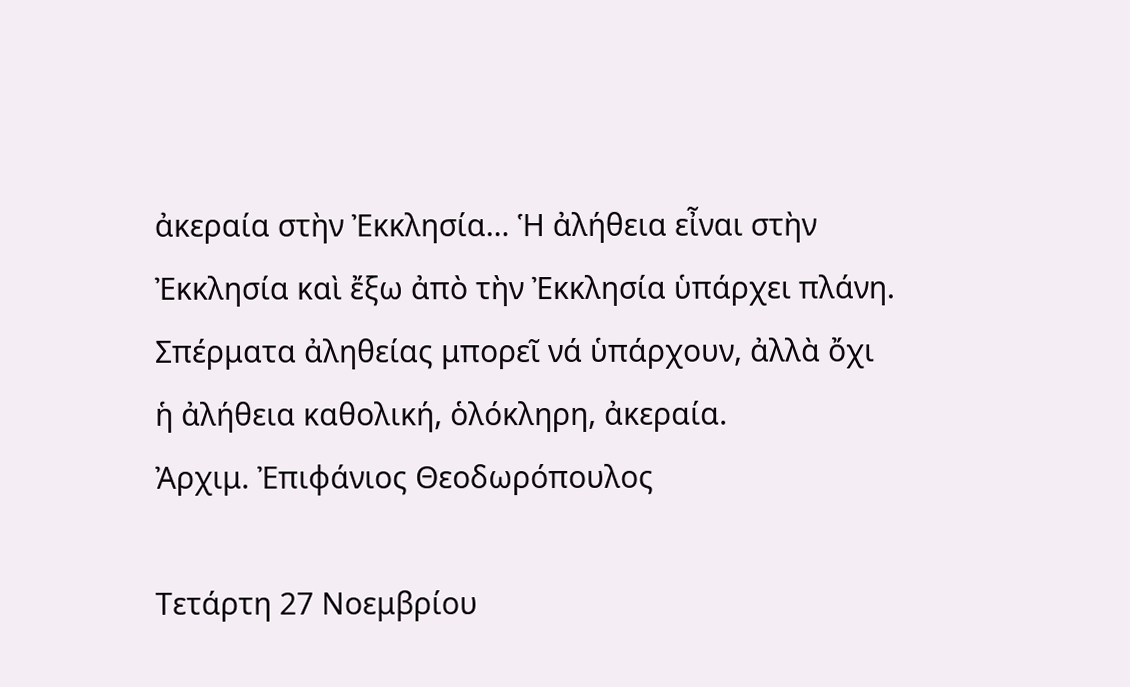ἀκεραία στὴν Ἐκκλησία… Ἡ ἀλήθεια εἶναι στὴν Ἐκκλησία καὶ ἔξω ἀπὸ τὴν Ἐκκλησία ὑπάρχει πλάνη. Σπέρματα ἀληθείας μπορεῖ νά ὑπάρχουν, ἀλλὰ ὄχι ἡ ἀλήθεια καθολική, ὁλόκληρη, ἀκεραία.
Ἀρχιμ. Ἐπιφάνιος Θεοδωρόπουλος

Τετάρτη 27 Νοεμβρίου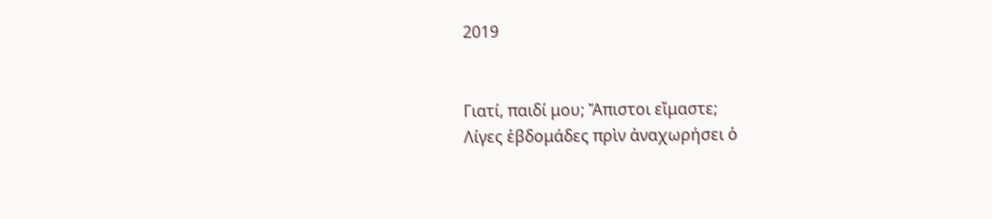2019


Γιατί, παιδί μου; Ἄπιστοι εἴμαστε;
Λίγες ἑβδομάδες πρὶν ἀναχωρήσει ὁ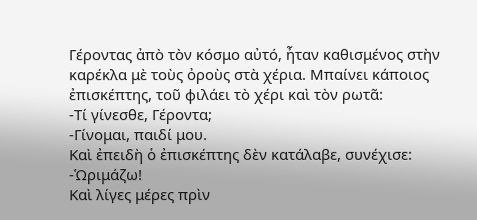Γέροντας ἀπὸ τὸν κόσμο αὐτό, ἦταν καθισμένος στὴν καρέκλα μὲ τοὺς ὀροὺς στὰ χέρια. Μπαίνει κάποιος ἐπισκέπτης, τοῦ φιλάει τὸ χέρι καὶ τὸν ρωτᾶ:
-Τί γίνεσθε, Γέροντα;
-Γίνομαι, παιδί μου.
Καὶ ἐπειδὴ ὁ ἐπισκέπτης δὲν κατάλαβε, συνέχισε:
-Ὡριμάζω!
Καὶ λίγες μέρες πρὶν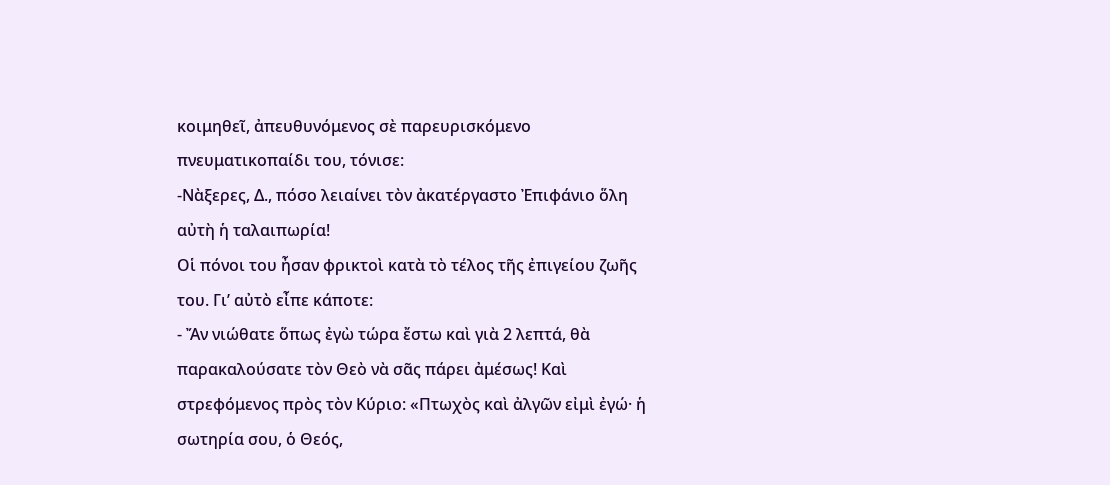κοιμηθεῖ, ἀπευθυνόμενος σὲ παρευρισκόμενο πνευματικοπαίδι του, τόνισε:
-Νὰξερες, Δ., πόσο λειαίνει τὸν ἀκατέργαστο Ἐπιφάνιο ὅλη αὐτὴ ἡ ταλαιπωρία!
Οἱ πόνοι του ἦσαν φρικτοὶ κατὰ τὸ τέλος τῆς ἐπιγείου ζωῆς του. Γι’ αὐτὸ εἶπε κάποτε:
- Ἄν νιώθατε ὅπως ἐγὼ τώρα ἔστω καὶ γιὰ 2 λεπτά, θὰ παρακαλούσατε τὸν Θεὸ νὰ σᾶς πάρει ἀμέσως! Καὶ στρεφόμενος πρὸς τὸν Κύριο: «Πτωχὸς καὶ ἀλγῶν εἰμὶ ἐγώ· ἡ σωτηρία σου, ὁ Θεός,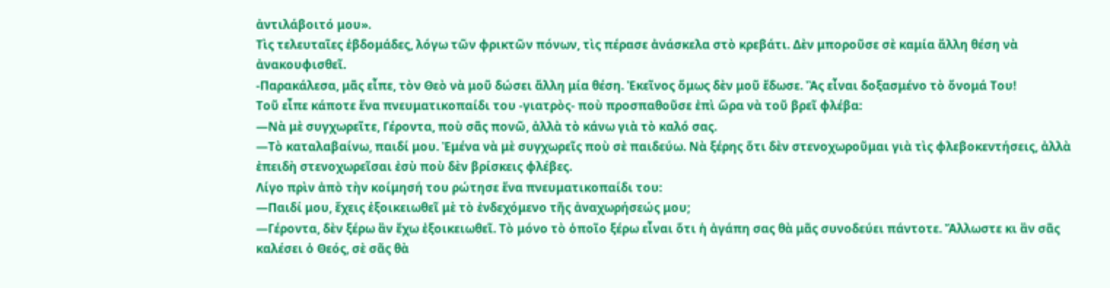ἀντιλάβοιτό μου».
Τὶς τελευταῖες ἑβδομάδες, λόγω τῶν φρικτῶν πόνων, τὶς πέρασε ἀνάσκελα στὸ κρεβάτι. Δὲν μποροῦσε σὲ καμία ἄλλη θέση νὰ ἀνακουφισθεῖ.
-Παρακάλεσα, μᾶς εἶπε, τὸν Θεὸ νὰ μοῦ δώσει ἄλλη μία θέση. Ἐκεῖνος ὅμως δὲν μοῦ ἔδωσε. Ἂς εἶναι δοξασμένο τὸ ὄνομά Του!
Τοῦ εἶπε κάποτε ἕνα πνευματικοπαίδι του -γιατρὸς- ποὺ προσπαθοῦσε ἐπὶ ὥρα νὰ τοῦ βρεῖ φλέβα:
—Νὰ μὲ συγχωρεῖτε, Γέροντα, ποὺ σᾶς πονῶ, ἀλλὰ τὸ κάνω γιὰ τὸ καλό σας.
—Τὸ καταλαβαίνω, παιδί μου. Ἐμένα νὰ μὲ συγχωρεῖς ποὺ σὲ παιδεύω. Νὰ ξέρης ὅτι δὲν στενοχωροῦμαι γιὰ τὶς φλεβοκεντήσεις, ἀλλὰ ἐπειδὴ στενοχωρεῖσαι ἐσὺ ποὺ δὲν βρίσκεις φλέβες.
Λίγο πρὶν ἀπὸ τὴν κοίμησή του ρώτησε ἕνα πνευματικοπαίδι του:
—Παιδί μου, ἔχεις ἐξοικειωθεῖ μὲ τὸ ἐνδεχόμενο τῆς ἀναχωρήσεώς μου;
—Γέροντα, δὲν ξέρω ἂν ἔχω ἐξοικειωθεῖ. Τὸ μόνο τὸ ὁποῖο ξέρω εἶναι ὅτι ἡ ἀγάπη σας θὰ μᾶς συνοδεύει πάντοτε. Ἄλλωστε κι ἂν σᾶς καλέσει ὁ Θεός, σὲ σᾶς θὰ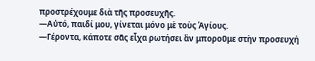προστρέχουμε διὰ τῆς προσευχῆς.
—Αὐτό, παιδί μου, γίνεται μόνο μὲ τοὺς Ἁγίους.
—Γέροντα, κάποτε σᾶς εἶχα ρωτήσει ἂν μποροῦμε στὴν προσευχή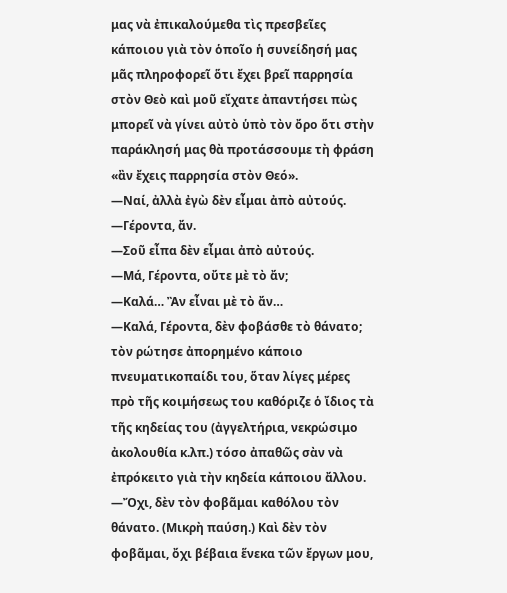μας νὰ ἐπικαλούμεθα τὶς πρεσβεῖες κάποιου γιὰ τὸν ὁποῖο ἡ συνείδησή μας μᾶς πληροφορεῖ ὅτι ἔχει βρεῖ παρρησία στὸν Θεὸ καὶ μοῦ εἴχατε ἀπαντήσει πὼς μπορεῖ νὰ γίνει αὐτὸ ὑπὸ τὸν ὄρο ὅτι στὴν παράκλησή μας θὰ προτάσσουμε τὴ φράση «ἂν ἔχεις παρρησία στὸν Θεό».
—Ναί, ἀλλὰ ἐγὼ δὲν εἶμαι ἀπὸ αὐτούς.
—Γέροντα, ἄν.
—Σοῦ εἶπα δὲν εἶμαι ἀπὸ αὐτούς.
—Μά, Γέροντα, οὔτε μὲ τὸ ἄν;
—Καλά… Ἂν εἶναι μὲ τὸ ἄν…
—Καλά, Γέροντα, δὲν φοβάσθε τὸ θάνατο; τὸν ρώτησε ἀπορημένο κάποιο πνευματικοπαίδι του, ὅταν λίγες μέρες πρὸ τῆς κοιμήσεως του καθόριζε ὁ ἴδιος τὰ τῆς κηδείας του (ἀγγελτήρια, νεκρώσιμο ἀκολουθία κ.λπ.) τόσο ἀπαθῶς σὰν νὰ ἐπρόκειτο γιὰ τὴν κηδεία κάποιου ἄλλου.
—Ὄχι, δὲν τὸν φοβᾶμαι καθόλου τὸν θάνατο. (Μικρὴ παύση.) Καὶ δὲν τὸν φοβᾶμαι, ὄχι βέβαια ἕνεκα τῶν ἔργων μου,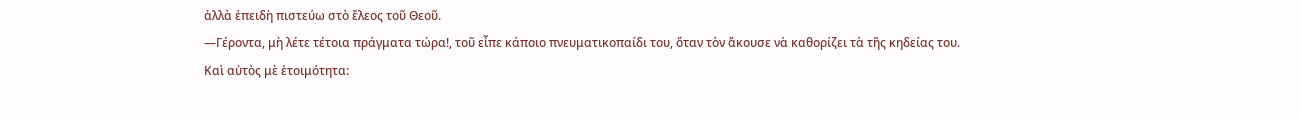ἀλλὰ ἐπειδὴ πιστεύω στὸ ἔλεος τοῦ Θεοῦ.
—Γέροντα, μὴ λέτε τέτοια πράγματα τώρα!, τοῦ εἶπε κάποιο πνευματικοπαίδι του, ὅταν τὸν ἄκουσε νὰ καθορίζει τὰ τῆς κηδείας του.
Καὶ αὐτὸς μὲ ἑτοιμότητα: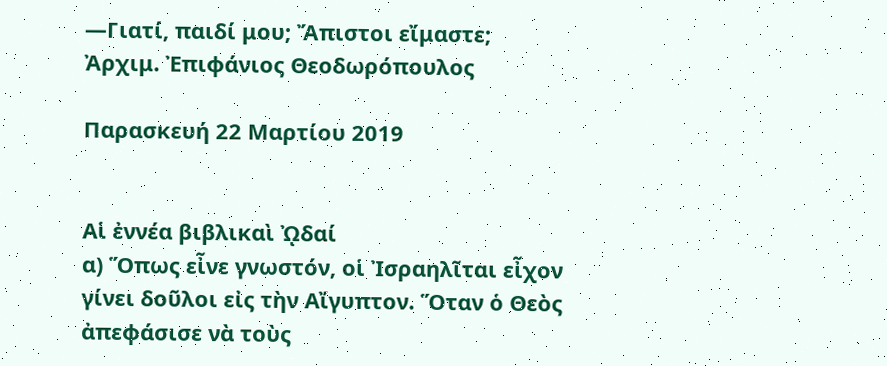—Γιατί, παιδί μου; Ἄπιστοι εἴμαστε;
Ἀρχιμ. Ἐπιφάνιος Θεοδωρόπουλος

Παρασκευή 22 Μαρτίου 2019


Αἱ ἐννέα βιβλικαὶ ᾨδαί
α) Ὅπως εἶνε γνωστόν, οἱ Ἰσραηλῖται εἶχον γίνει δοῦλοι εἰς τὴν Αἴγυπτον. Ὅταν ὁ Θεὸς ἀπεφάσισε νὰ τοὺς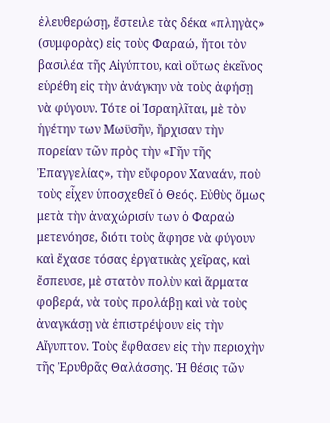ἐλευθερώσῃ, ἔστειλε τὰς δέκα «πληγὰς» (συμφορὰς) εἰς τοὺς Φαραώ, ἤτοι τὸν βασιλέα τῆς Αἰγύπτου, καὶ οὕτως ἐκεῖνος εὑρέθη εἰς τὴν ἀνάγκην νὰ τοὺς ἀφήσῃ νὰ φύγουν. Τότε οἱ Ἰσραηλῖται, μὲ τὸν ἡγέτην των Μωϋσῆν, ἤρχισαν τὴν πορείαν τῶν πρὸς τὴν «Γῆν τῆς Ἐπαγγελίας», τὴν εὔφορον Χαναάν, ποὺ τοὺς εἶχεν ὑποσχεθεῖ ὁ Θεός. Εὐθὺς ὅμως μετὰ τὴν ἀναχώρισίν των ὁ Φαραὼ μετενόησε, διότι τοὺς ἄφησε νὰ φύγουν καὶ ἔχασε τόσας ἐργατικὰς χεῖρας, καὶ ἔσπευσε, μὲ στατὸν πολὺν καὶ ἅρματα φοβερά, νὰ τοὺς προλάβῃ καὶ νὰ τοὺς ἀναγκάσῃ νὰ ἐπιστρέψουν εἰς τὴν Αἴγυπτον. Τοὺς ἔφθασεν εἰς τὴν περιοχὴν τῆς Ἐρυθρᾶς Θαλάσσης. Ἡ θέσις τῶν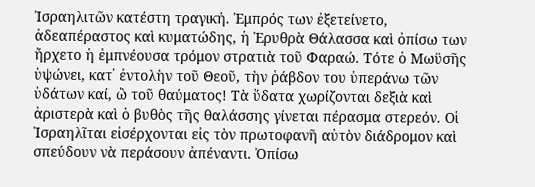Ἰσραηλιτῶν κατέστη τραγική. Ἐμπρός των ἐξετείνετο, ἀδεαπέραστος καὶ κυματώδης, ἡ Ἐρυθρὰ Θάλασσα καὶ ὀπίσω των ἤρχετο ἡ ἐμπνέουσα τρόμον στρατιὰ τοῦ Φαραώ. Τότε ὁ Μωϋσῆς ὑψώνει, κατ᾿ ἐντολὴν τοῦ Θεοῦ, τὴν ῥάβδον του ὑπεράνω τῶν ὑδάτων καί, ὢ τοῦ θαύματος! Τὰ ὕδατα χωρίζονται δεξιὰ καὶ ἀριστερὰ καὶ ὁ βυθὸς τῆς θαλάσσης γίνεται πέρασμα στερεόν. Οἱ Ἰσραηλῖται εἰσέρχονται εἰς τὸν πρωτοφανῆ αὐτὸν διάδρομον καὶ σπεύδουν νὰ περάσουν ἀπέναντι. Ὀπίσω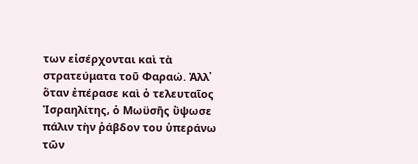των εἰσέρχονται καὶ τὰ στρατεύματα τοῦ Φαραώ. Ἀλλ᾿ ὅταν ἐπέρασε καὶ ὁ τελευταῖος Ἰσραηλίτης, ὁ Μωϋσῆς ὕψωσε πάλιν τὴν ῥάβδον του ὑπεράνω τῶν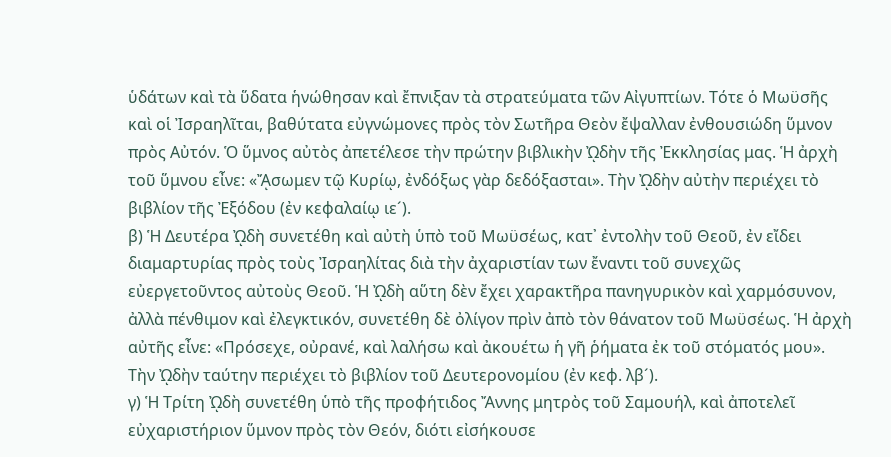ὑδάτων καὶ τὰ ὕδατα ἡνώθησαν καὶ ἔπνιξαν τὰ στρατεύματα τῶν Αἰγυπτίων. Τότε ὁ Μωϋσῆς καὶ οἱ Ἰσραηλῖται, βαθύτατα εὐγνώμονες πρὸς τὸν Σωτῆρα Θεὸν ἔψαλλαν ἐνθουσιώδη ὕμνον πρὸς Αὐτόν. Ὁ ὕμνος αὐτὸς ἀπετέλεσε τὴν πρώτην βιβλικὴν ᾨδὴν τῆς Ἐκκλησίας μας. Ἡ ἀρχὴ τοῦ ὕμνου εἶνε: «ᾌσωμεν τῷ Κυρίῳ, ἐνδόξως γὰρ δεδόξασται». Τὴν ᾨδὴν αὐτὴν περιέχει τὸ βιβλίον τῆς Ἐξόδου (ἐν κεφαλαίῳ ιε´).
β) Ἡ Δευτέρα ᾨδὴ συνετέθη καὶ αὐτὴ ὑπὸ τοῦ Μωϋσέως, κατ᾿ ἐντολὴν τοῦ Θεοῦ, ἐν εἴδει διαμαρτυρίας πρὸς τοὺς Ἰσραηλίτας διὰ τὴν ἀχαριστίαν των ἔναντι τοῦ συνεχῶς εὐεργετοῦντος αὐτοὺς Θεοῦ. Ἡ ᾨδὴ αὕτη δὲν ἔχει χαρακτῆρα πανηγυρικὸν καὶ χαρμόσυνον, ἀλλὰ πένθιμον καὶ ἐλεγκτικόν, συνετέθη δὲ ὀλίγον πρὶν ἀπὸ τὸν θάνατον τοῦ Μωϋσέως. Ἡ ἀρχὴ αὐτῆς εἶνε: «Πρόσεχε, οὐρανέ, καὶ λαλήσω καὶ ἀκουέτω ἡ γῆ ῥήματα ἐκ τοῦ στόματός μου». Τὴν ᾨδὴν ταύτην περιέχει τὸ βιβλίον τοῦ Δευτερονομίου (ἐν κεφ. λβ´).
γ) Ἡ Τρίτη ᾨδὴ συνετέθη ὑπὸ τῆς προφήτιδος Ἄννης μητρὸς τοῦ Σαμουήλ, καὶ ἀποτελεῖ εὐχαριστήριον ὕμνον πρὸς τὸν Θεόν, διότι εἰσήκουσε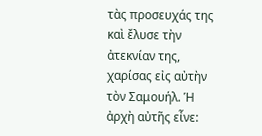τὰς προσευχάς της καὶ ἔλυσε τὴν ἀτεκνίαν της, χαρίσας εἰς αὐτὴν τὸν Σαμουήλ. Ἡ ἀρχὴ αὐτῆς εἶνε: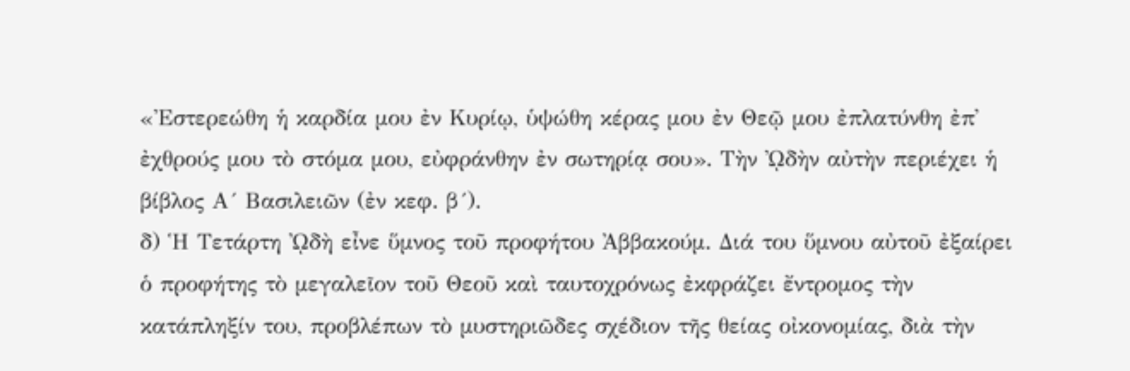«Ἐστερεώθη ἡ καρδία μου ἐν Κυρίῳ, ὑψώθη κέρας μου ἐν Θεῷ μου ἐπλατύνθη ἐπ᾿ ἐχθρούς μου τὸ στόμα μου, εὐφράνθην ἐν σωτηρίᾳ σου». Τὴν ᾨδὴν αὐτὴν περιέχει ἡ βίβλος Α´ Βασιλειῶν (ἐν κεφ. β´).
δ) Ἡ Τετάρτη ᾨδὴ εἶνε ὕμνος τοῦ προφήτου Ἀββακούμ. Διά του ὕμνου αὐτοῦ ἐξαίρει ὁ προφήτης τὸ μεγαλεῖον τοῦ Θεοῦ καὶ ταυτοχρόνως ἐκφράζει ἔντρομος τὴν κατάπληξίν του, προβλέπων τὸ μυστηριῶδες σχέδιον τῆς θείας οἰκονομίας, διὰ τὴν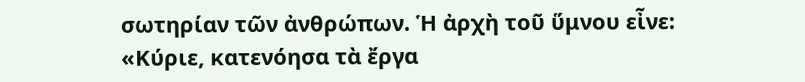σωτηρίαν τῶν ἀνθρώπων. Ἡ ἀρχὴ τοῦ ὕμνου εἶνε: «Κύριε, κατενόησα τὰ ἔργα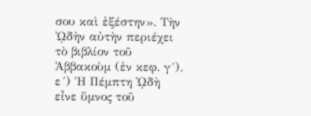σου καὶ ἐξέστην». Τὴν ᾨδὴν αὐτὴν περιέχει τὸ βιβλίον τοῦ Ἀββακοὺμ (ἐν κεφ. γ´).
ε´) Ἡ Πέμπτη ᾨδὴ εἶνε ὕμνος τοῦ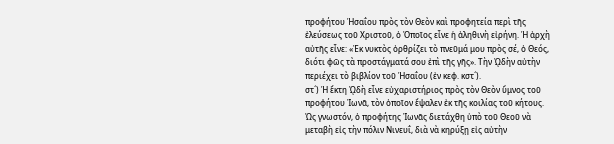προφήτου Ἡσαΐου πρὸς τὸν Θεὸν καὶ προφητεία περὶ τῆς ἐλεύσεως τοῦ Χριστοῦ, ὁ Ὁποῖος εἶνε ἡ ἀληθινὴ εἰρήνη. Ἡ ἀρχὴ αὐτῆς εἶνε: «Ἐκ νυκτὸς ὀρθρίζει τὸ πνεῦμά μου πρὸς σέ, ὁ Θεός, διότι φῶς τὰ προστάγματά σου ἐπὶ τῆς γῆς». Τὴν ᾨδὴν αὐτὴν περιέχει τὸ βιβλίον τοῦ Ἡσαΐου (ἐν κεφ. κστ´).
στ´) Ἡ ἕκτη ᾨδὴ εἶνε εὐχαριστήριος πρὸς τὸν Θεὸν ὕμνος τοῦ προφήτου Ἰωνᾶ, τὸν ὁποῖον ἔψαλεν ἐκ τῆς κοιλίας τοῦ κήτους. Ὡς γνωστόν, ὁ προφήτης Ἰωνᾶς διετάχθη ὑπὸ τοῦ Θεοῦ νὰ μεταβὴ εἰς τὴν πόλιν Νινευΐ, διὰ νὰ κηρύξῃ εἰς αὐτὴν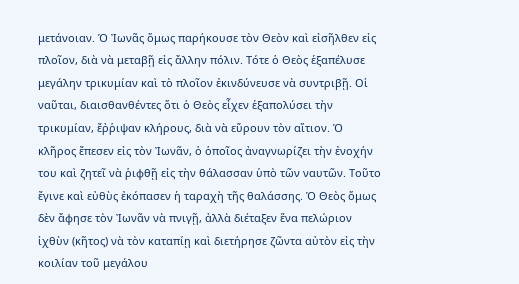μετάνοιαν. Ὁ Ἰωνᾶς ὅμως παρήκουσε τὸν Θεὸν καὶ εἰσῆλθεν εἰς πλοῖον, διὰ νὰ μεταβῇ εἰς ἄλλην πόλιν. Τότε ὁ Θεὸς ἑξαπέλυσε μεγάλην τρικυμίαν καὶ τὸ πλοῖον ἐκινδύνευσε νὰ συντριβῇ. Οἱ ναῦται, διαισθανθέντες ὅτι ὁ Θεὸς εἶχεν ἑξαπολύσει τὴν τρικυμίαν, ἔῤῥιψαν κλήρους, διὰ νὰ εὕρουν τὸν αἴτιον. Ὁ κλῆρος ἔπεσεν εἰς τὸν Ἰωνᾶν, ὁ ὁποῖος ἀναγνωρίζει τὴν ἐνοχήν του καὶ ζητεῖ νὰ ῥιφθῇ εἰς τὴν θάλασσαν ὑπὸ τῶν ναυτῶν. Τοῦτο ἔγινε καὶ εὐθὺς ἐκόπασεν ἡ ταραχὴ τῆς θαλάσσης. Ὁ Θεὸς ὅμως δὲν ἄφησε τὸν Ἰωνᾶν νὰ πνιγῇ, ἀλλὰ διέταξεν ἕνα πελώριον ἰχθὺν (κῆτος) νὰ τὸν καταπίῃ καὶ διετήρησε ζῶντα αὐτὸν εἰς τὴν κοιλίαν τοῦ μεγάλου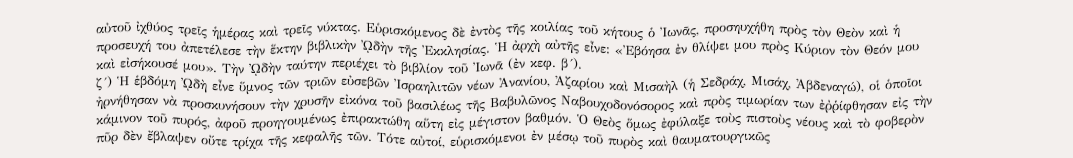αὐτοῦ ἰχθύος τρεῖς ἡμέρας καὶ τρεῖς νύκτας. Εὑρισκόμενος δὲ ἐντὸς τῆς κοιλίας τοῦ κήτους ὁ Ἰωνᾶς, προσηυχήθη πρὸς τὸν Θεὸν καὶ ἡ προσευχή του ἀπετέλεσε τὴν ἕκτην βιβλικὴν ᾨδὴν τῆς Ἐκκλησίας. Ἡ ἀρχὴ αὐτῆς εἶνε: «Ἐβόησα ἐν θλίψει μου πρὸς Κύριον τὸν Θεόν μου καὶ εἰσήκουσέ μου». Τὴν ᾨδὴν ταύτην περιέχει τὸ βιβλίον τοῦ Ἰωνᾶ (ἐν κεφ. β´).
ζ´) Ἡ ἑβδόμη ᾨδὴ εἶνε ὕμνος τῶν τριῶν εὐσεβῶν Ἰσραηλιτῶν νέων Ἀνανίου, Ἀζαρίου καὶ Μισαὴλ (ἡ Σεδράχ, Μισάχ, Ἀβδεναγώ), οἱ ὁποῖοι ἠρνήθησαν νὰ προσκυνήσουν τὴν χρυσῆν εἰκόνα τοῦ βασιλέως τῆς Βαβυλῶνος Ναβουχοδονόσορος καὶ πρὸς τιμωρίαν των ἐῤῥίφθησαν εἰς τὴν κάμινον τοῦ πυρός, ἀφοῦ προηγουμένως ἐπιρακτώθη αὕτη εἰς μέγιστον βαθμόν. Ὁ Θεὸς ὅμως ἐφύλαξε τοὺς πιστοὺς νέους καὶ τὸ φοβερὸν πῦρ δὲν ἔβλαψεν οὔτε τρίχα τῆς κεφαλῆς τῶν. Τότε αὐτοί, εὑρισκόμενοι ἐν μέσῳ τοῦ πυρὸς καὶ θαυματουργικῶς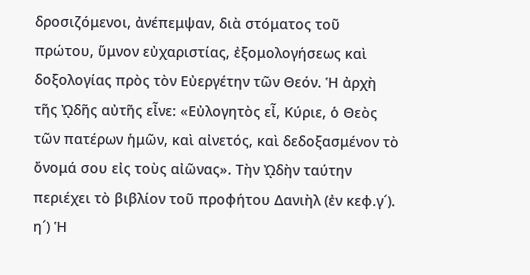δροσιζόμενοι, ἀνέπεμψαν, διὰ στόματος τοῦ πρώτου, ὕμνον εὐχαριστίας, ἐξομολογήσεως καὶ δοξολογίας πρὸς τὸν Εὐεργέτην τῶν Θεόν. Ἡ ἀρχὴ τῆς ᾨδῆς αὐτῆς εἶνε: «Εὐλογητὸς εἶ, Κύριε, ὁ Θεὸς τῶν πατέρων ἡμῶν, καὶ αἰνετός, καὶ δεδοξασμένον τὸ ὄνομά σου εἰς τοὺς αἰῶνας». Τὴν ᾨδὴν ταύτην περιέχει τὸ βιβλίον τοῦ προφήτου Δανιὴλ (ἐν κεφ.γ´).
η´) Ἡ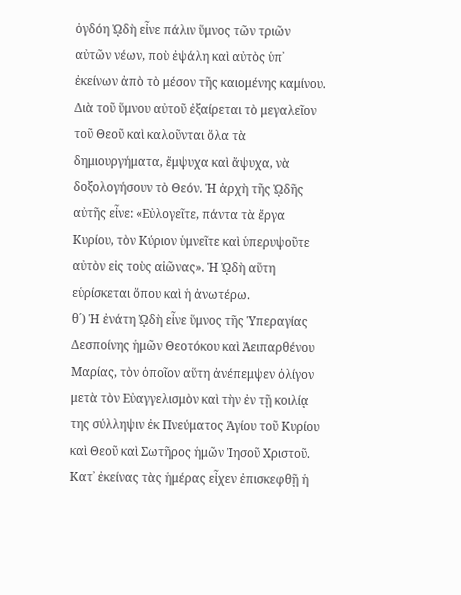ὀγδόη ᾨδὴ εἶνε πάλιν ὕμνος τῶν τριῶν αὐτῶν νέων, ποὺ ἐψάλη καὶ αὐτὸς ὑπ᾿ ἐκείνων ἀπὸ τὸ μέσον τῆς καιομένης καμίνου. Διὰ τοῦ ὕμνου αὐτοῦ ἐξαίρεται τὸ μεγαλεῖον τοῦ Θεοῦ καὶ καλοῦνται ὅλα τὰ δημιουργήματα, ἔμψυχα καὶ ἄψυχα, νὰ δοξολογήσουν τὸ Θεόν. Ἡ ἀρχὴ τῆς ᾨδῆς αὐτῆς εἶνε: «Εὐλογεῖτε, πάντα τὰ ἔργα Κυρίου, τὸν Κύριον ὑμνεῖτε καὶ ὑπερυψοῦτε αὐτὸν εἰς τοὺς αἰῶνας». Ἡ ᾨδὴ αὕτη εὑρίσκεται ὅπου καὶ ἡ ἀνωτέρω.
θ´) Ἡ ἐνάτη ᾨδὴ εἶνε ὕμνος τῆς Ὑπεραγίας Δεσποίνης ἡμῶν Θεοτόκου καὶ Ἀειπαρθένου Μαρίας, τὸν ὁποῖον αὕτη ἀνέπεμψεν ὀλίγον μετὰ τὸν Εὐαγγελισμὸν καὶ τὴν ἐν τῇ κοιλίᾳ της σύλληψιν ἐκ Πνεύματος Ἁγίου τοῦ Κυρίου καὶ Θεοῦ καὶ Σωτῆρος ἡμῶν Ἰησοῦ Χριστοῦ. Κατ᾿ ἐκείνας τὰς ἡμέρας εἶχεν ἐπισκεφθῇ ἡ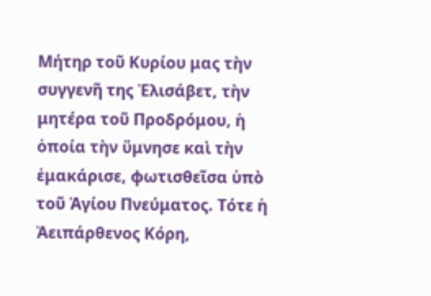Μήτηρ τοῦ Κυρίου μας τὴν συγγενῆ της Ἐλισάβετ, τὴν μητέρα τοῦ Προδρόμου, ἡ ὁποία τὴν ὕμνησε καὶ τὴν ἐμακάρισε, φωτισθεῖσα ὑπὸ τοῦ Ἁγίου Πνεύματος. Τότε ἡ Ἀειπάρθενος Κόρη,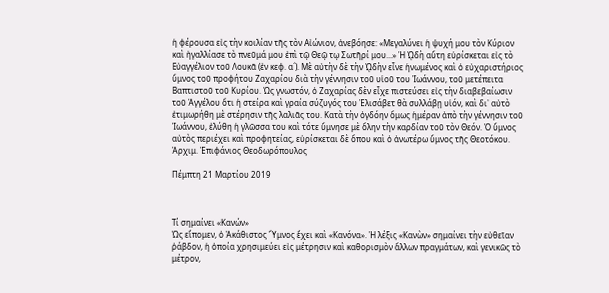ἡ φέρουσα εἰς τὴν κοιλίαν τῆς τὸν Αἰώνιον, ἀνεβόησε: «Μεγαλύνει ἡ ψυχή μου τὸν Κύριον καὶ ἠγαλλίασε τὸ πνεῦμά μου ἐπὶ τῷ Θεῷ τῳ Σωτῆρί μου...» Ἡ ᾨδὴ αὕτη εὑρίσκεται εἰς τὸ Εὐαγγέλιον τοῦ Λουκᾶ (ἐν κεφ. α´). Μὲ αὐτὴν δὲ τὴν ᾨδὴν εἶνε ἡνωμένος καὶ ὁ εὐχαριστήριος ὕμνος τοῦ προφήτου Ζαχαρίου διὰ τὴν γέννησιν τοῦ υἱοῦ του Ἰωάννου, τοῦ μετέπειτα Βαπτιστοῦ τοῦ Κυρίου. Ὡς γνωστόν, ὁ Ζαχαρίας δὲν εἶχε πιστεύσει εἰς τὴν διαβεβαίωσιν τοῦ Ἀγγέλου ὅτι ἡ στείρα καὶ γραία σύζυγός του Ἐλισάβετ θὰ συλλάβῃ υἱόν, καὶ δι᾿ αὐτὸ ἐτιμωρήθη μὲ στέρησιν τῆς λαλιᾶς του. Κατὰ τὴν ὀγδόην ὅμως ἡμέραν ἀπὸ τὴν γέννησιν τοῦ Ἰωάννου, ἐλύθη ἡ γλῶσσα του καὶ τότε ὕμνησε μὲ ὅλην τὴν καρδίαν τοῦ τὸν Θεόν. Ὁ ὕμνος αὐτὸς περιέχει καὶ προφητείας, εὑρίσκεται δὲ ὅπου καὶ ὁ ἀνωτέρω ὕμνος τῆς Θεοτόκου.
Ἀρχιμ. Ἐπιφάνιος Θεοδωρόπουλος

Πέμπτη 21 Μαρτίου 2019



Τί σημαίνει «Κανών»
Ὡς εἴπομεν, ὁ Ἀκάθιστος Ὕμνος ἔχει καὶ «Κανόνα». Ἡ λέξις «Κανὼν» σημαίνει τὴν εὐθεῖαν ῥάβδον, ἡ ὁποία χρησιμεύει εἰς μέτρησιν καὶ καθορισμὸν ἄλλων πραγμάτων, καὶ γενικῶς τὸ μέτρον,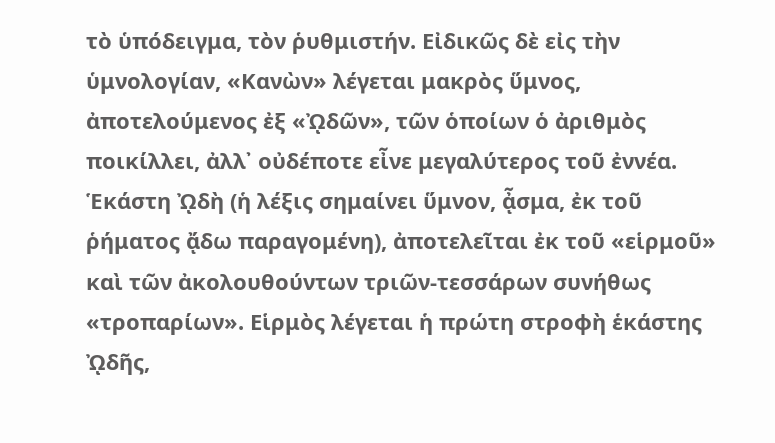τὸ ὑπόδειγμα, τὸν ῥυθμιστήν. Εἰδικῶς δὲ εἰς τὴν ὑμνολογίαν, «Κανὼν» λέγεται μακρὸς ὕμνος, ἀποτελούμενος ἐξ «ᾨδῶν», τῶν ὁποίων ὁ ἀριθμὸς ποικίλλει, ἀλλ᾿ οὐδέποτε εἶνε μεγαλύτερος τοῦ ἐννέα. Ἑκάστη ᾨδὴ (ἡ λέξις σημαίνει ὕμνον, ᾆσμα, ἐκ τοῦ ῥήματος ᾄδω παραγομένη), ἀποτελεῖται ἐκ τοῦ «εἱρμοῦ» καὶ τῶν ἀκολουθούντων τριῶν-τεσσάρων συνήθως «τροπαρίων». Εἱρμὸς λέγεται ἡ πρώτη στροφὴ ἑκάστης ᾨδῆς,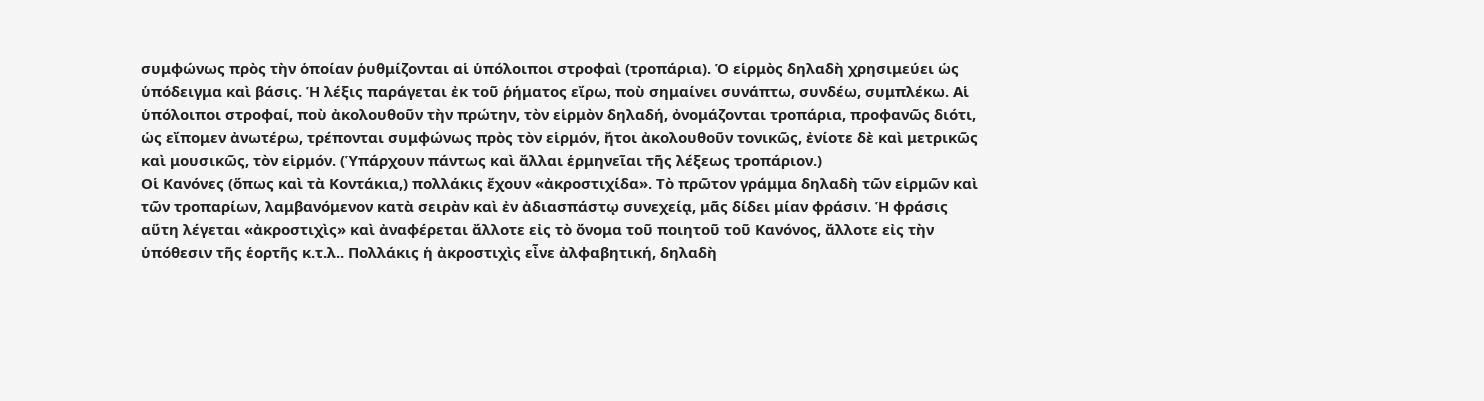συμφώνως πρὸς τὴν ὁποίαν ῥυθμίζονται αἱ ὑπόλοιποι στροφαὶ (τροπάρια). Ὁ εἱρμὸς δηλαδὴ χρησιμεύει ὡς ὑπόδειγμα καὶ βάσις. Ἡ λέξις παράγεται ἐκ τοῦ ῥήματος εἴρω, ποὺ σημαίνει συνάπτω, συνδέω, συμπλέκω. Αἱ ὑπόλοιποι στροφαί, ποὺ ἀκολουθοῦν τὴν πρώτην, τὸν εἱρμὸν δηλαδή, ὀνομάζονται τροπάρια, προφανῶς διότι, ὡς εἴπομεν ἀνωτέρω, τρέπονται συμφώνως πρὸς τὸν εἱρμόν, ἤτοι ἀκολουθοῦν τονικῶς, ἐνίοτε δὲ καὶ μετρικῶς καὶ μουσικῶς, τὸν εἱρμόν. (Ὑπάρχουν πάντως καὶ ἄλλαι ἑρμηνεῖαι τῆς λέξεως τροπάριον.)
Οἱ Κανόνες (ὅπως καὶ τὰ Κοντάκια,) πολλάκις ἔχουν «ἀκροστιχίδα». Τὸ πρῶτον γράμμα δηλαδὴ τῶν εἱρμῶν καὶ τῶν τροπαρίων, λαμβανόμενον κατὰ σειρὰν καὶ ἐν ἀδιασπάστῳ συνεχείᾳ, μᾶς δίδει μίαν φράσιν. Ἡ φράσις αὕτη λέγεται «ἀκροστιχὶς» καὶ ἀναφέρεται ἄλλοτε εἰς τὸ ὄνομα τοῦ ποιητοῦ τοῦ Κανόνος, ἄλλοτε εἰς τὴν ὑπόθεσιν τῆς ἑορτῆς κ.τ.λ.. Πολλάκις ἡ ἀκροστιχὶς εἶνε ἀλφαβητική, δηλαδὴ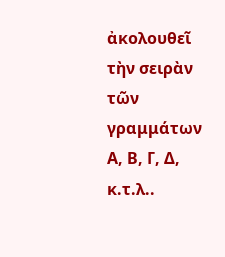ἀκολουθεῖ τὴν σειρὰν τῶν γραμμάτων Α, Β, Γ, Δ, κ.τ.λ..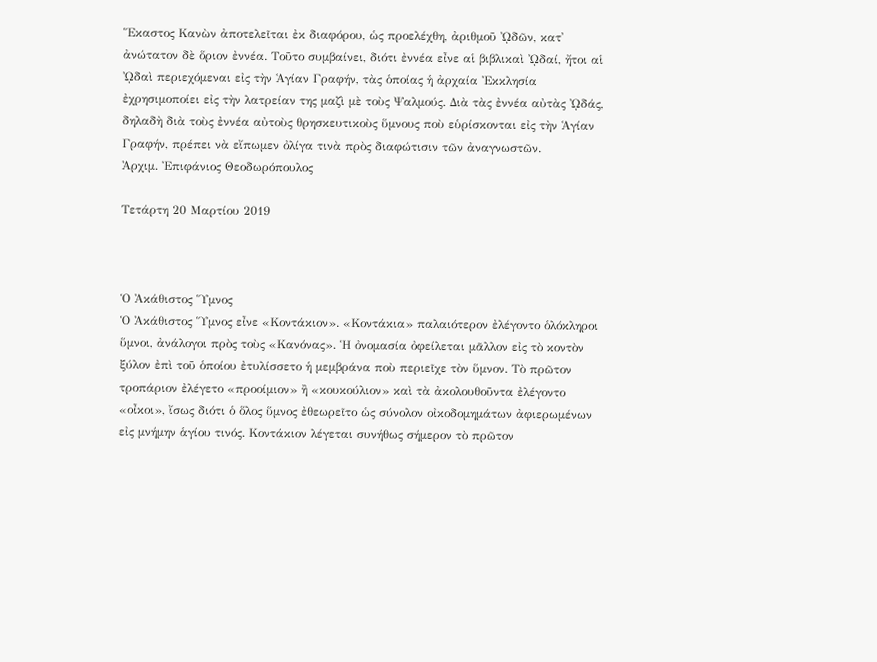Ἕκαστος Κανὼν ἀποτελεῖται ἐκ διαφόρου, ὡς προελέχθη, ἀριθμοῦ ᾨδῶν, κατ᾿ ἀνώτατον δὲ ὅριον ἐννέα. Τοῦτο συμβαίνει, διότι ἐννέα εἶνε αἱ βιβλικαὶ ᾨδαί, ἤτοι αἱ ᾨδαὶ περιεχόμεναι εἰς τὴν Ἁγίαν Γραφήν, τὰς ὁποίας ἡ ἀρχαία Ἐκκλησία ἐχρησιμοποίει εἰς τὴν λατρείαν της μαζὶ μὲ τοὺς Ψαλμούς. Διὰ τὰς ἐννέα αὐτὰς ᾨδάς, δηλαδὴ διὰ τοὺς ἐννέα αὐτοὺς θρησκευτικοὺς ὕμνους ποὺ εὑρίσκονται εἰς τὴν Ἁγίαν Γραφήν, πρέπει νὰ εἴπωμεν ὀλίγα τινὰ πρὸς διαφώτισιν τῶν ἀναγνωστῶν.
Ἀρχιμ. Ἐπιφάνιος Θεοδωρόπουλος

Τετάρτη 20 Μαρτίου 2019



Ὁ Ἀκάθιστος Ὕμνος
Ὁ Ἀκάθιστος Ὕμνος εἶνε «Κοντάκιον». «Κοντάκια» παλαιότερον ἐλέγοντο ὁλόκληροι ὕμνοι, ἀνάλογοι πρὸς τοὺς «Κανόνας». Ἡ ὀνομασία ὀφείλεται μᾶλλον εἰς τὸ κοντὸν ξύλον ἐπὶ τοῦ ὁποίου ἐτυλίσσετο ἡ μεμβράνα ποὺ περιεῖχε τὸν ὕμνον. Τὸ πρῶτον τροπάριον ἐλέγετο «προοίμιον» ἢ «κουκούλιον» καὶ τὰ ἀκολουθοῦντα ἐλέγοντο «οἶκοι», ἴσως διότι ὁ ὅλος ὕμνος ἐθεωρεῖτο ὡς σύνολον οἰκοδομημάτων ἀφιερωμένων εἰς μνήμην ἁγίου τινός. Κοντάκιον λέγεται συνήθως σήμερον τὸ πρῶτον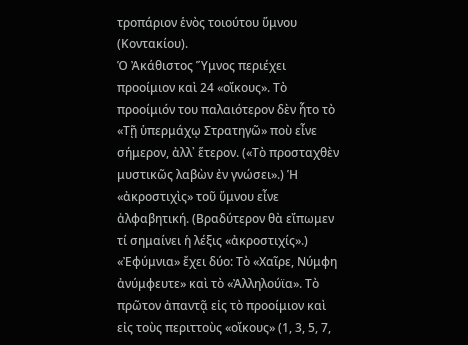τροπάριον ἑνὸς τοιούτου ὕμνου (Κοντακίου).
Ὁ Ἀκάθιστος Ὕμνος περιέχει προοίμιον καὶ 24 «οἴκους». Τὸ προοίμιόν του παλαιότερον δὲν ἧτο τὸ «Τῇ ὑπερμάχῳ Στρατηγῶ» ποὺ εἶνε σήμερον, ἀλλ᾿ ἕτερον. («Τὸ προσταχθὲν μυστικῶς λαβὼν ἐν γνώσει».) Ἡ «ἀκροστιχὶς» τοῦ ὕμνου εἶνε ἀλφαβητική. (Βραδύτερον θὰ εἴπωμεν τί σημαίνει ἡ λέξις «ἀκροστιχίς».) «Ἐφύμνια» ἔχει δύο: Τὸ «Χαῖρε, Νύμφη ἀνύμφευτε» καὶ τὸ «Ἀλληλούϊα». Τὸ πρῶτον ἀπαντᾷ εἰς τὸ προοίμιον καὶ εἰς τοὺς περιττοὺς «οἴκους» (1, 3, 5, 7,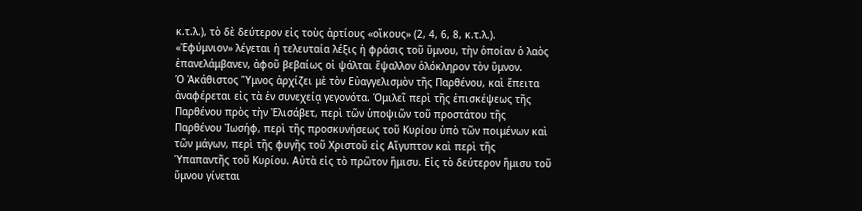κ.τ.λ.), τὸ δὲ δεύτερον εἰς τοὺς ἀρτίους «οἴκους» (2, 4, 6, 8, κ.τ.λ.). «Ἐφύμνιον» λέγεται ἡ τελευταία λέξις ἡ φράσις τοῦ ὕμνου, τὴν ὁποίαν ὁ λαὸς ἐπανελάμβανεν, ἀφοῦ βεβαίως οἱ ψάλται ἔψαλλον ὁλόκληρον τὸν ὕμνον.
Ὁ Ἀκάθιστος Ὕμνος ἀρχίζει μὲ τὸν Εὐαγγελισμὸν τῆς Παρθένου, καὶ ἔπειτα ἀναφέρεται εἰς τὰ ἐν συνεχείᾳ γεγονότα. Ὁμιλεῖ περὶ τῆς ἐπισκέψεως τῆς Παρθένου πρὸς τὴν Ἐλισάβετ, περὶ τῶν ὑποψιῶν τοῦ προστάτου τῆς Παρθένου Ἰωσήφ, περὶ τῆς προσκυνήσεως τοῦ Κυρίου ὑπὸ τῶν ποιμένων καὶ τῶν μάγων, περὶ τῆς φυγῆς τοῦ Χριστοῦ εἰς Αἴγυπτον καὶ περὶ τῆς Ὑπαπαντῆς τοῦ Κυρίου. Αὐτὰ εἰς τὸ πρῶτον ἥμισυ. Εἰς τὸ δεύτερον ἥμισυ τοῦ ὕμνου γίνεται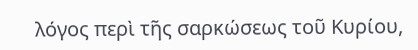λόγος περὶ τῆς σαρκώσεως τοῦ Κυρίου,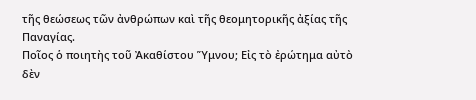τῆς θεώσεως τῶν ἀνθρώπων καὶ τῆς θεομητορικῆς ἀξίας τῆς Παναγίας.
Ποῖος ὁ ποιητὴς τοῦ Ἀκαθίστου Ὕμνου; Εἰς τὸ ἐρώτημα αὐτὸ δὲν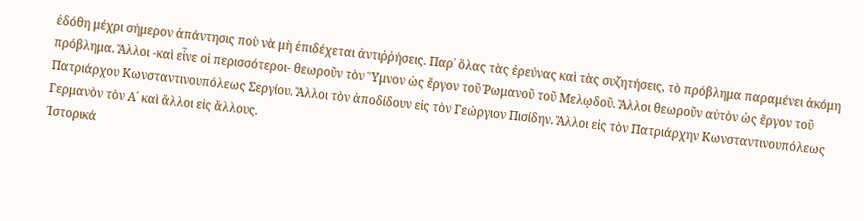ἐδόθη μέχρι σήμερον ἀπάντησις ποὺ νὰ μὴ ἐπιδέχεται ἀντιῤῥήσεις. Παρ᾿ ὅλας τὰς ἐρεύνας καὶ τὰς συζητήσεις, τὸ πρόβλημα παραμένει ἀκόμη πρόβλημα. Ἄλλοι -καὶ εἶνε οἱ περισσότεροι- θεωροῦν τὸν Ὕμνον ὡς ἔργον τοῦ Ῥωμανοῦ τοῦ Μελῳδοῦ. Ἄλλοι θεωροῦν αὐτὸν ὡς ἔργον τοῦ Πατριάρχου Κωνσταντινουπόλεως Σεργίου. Ἄλλοι τὸν ἀποδίδουν εἰς τὸν Γεώργιον Πισίδην. Ἄλλοι εἰς τὸν Πατριάρχην Κωνσταντινουπόλεως Γερμανὸν τὸν Α´ καὶ ἄλλοι εἰς ἄλλους.
Ἱστορικά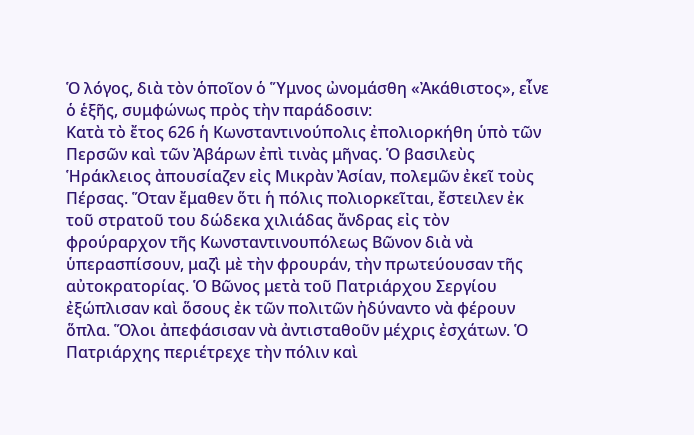Ὁ λόγος, διὰ τὸν ὁποῖον ὁ Ὕμνος ὠνομάσθη «Ἀκάθιστος», εἶνε ὁ ἑξῆς, συμφώνως πρὸς τὴν παράδοσιν:
Κατὰ τὸ ἔτος 626 ἡ Κωνσταντινούπολις ἐπολιορκήθη ὑπὸ τῶν Περσῶν καὶ τῶν Ἀβάρων ἐπὶ τινὰς μῆνας. Ὁ βασιλεὺς Ἡράκλειος ἀπουσίαζεν εἰς Μικρὰν Ἀσίαν, πολεμῶν ἐκεῖ τοὺς Πέρσας. Ὅταν ἔμαθεν ὅτι ἡ πόλις πολιορκεῖται, ἔστειλεν ἐκ τοῦ στρατοῦ του δώδεκα χιλιάδας ἄνδρας εἰς τὸν φρούραρχον τῆς Κωνσταντινουπόλεως Βῶνον διὰ νὰ ὑπερασπίσουν, μαζὶ μὲ τὴν φρουράν, τὴν πρωτεύουσαν τῆς αὐτοκρατορίας. Ὁ Βῶνος μετὰ τοῦ Πατριάρχου Σεργίου ἐξώπλισαν καὶ ὅσους ἐκ τῶν πολιτῶν ἠδύναντο νὰ φέρουν ὅπλα. Ὅλοι ἀπεφάσισαν νὰ ἀντισταθοῦν μέχρις ἐσχάτων. Ὁ Πατριάρχης περιέτρεχε τὴν πόλιν καὶ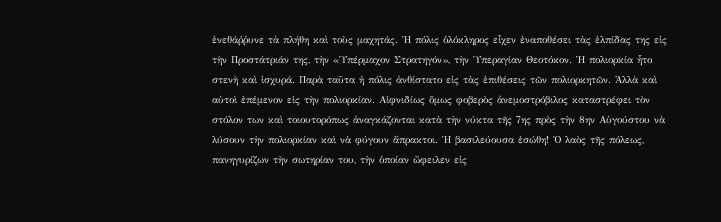ἐνεθάῤῥυνε τὰ πλήθη καὶ τοὺς μαχητάς. Ἡ πόλις ὁλόκληρος εἶχεν ἐναποθέσει τὰς ἐλπίδας της εἰς τὴν Προστάτριάν της, τὴν «Ὑπέρμαχον Στρατηγόν», τὴν Ὑπεραγίαν Θεοτόκον. Ἡ πολιορκία ἧτο στενὴ καὶ ἰσχυρά. Παρὰ ταῦτα ἡ πόλις ἀνθίστατο εἰς τὰς ἐπιθέσεις τῶν πολιορκητῶν. Ἀλλὰ καὶ αὐτοὶ ἐπέμενον εἰς τὴν πολιορκίαν. Αἰφνιδίως ὅμως φοβερὸς ἀνεμοστρόβιλος καταστρέφει τὸν στόλον των καὶ τοιουτορόπως ἀναγκάζονται κατὰ τὴν νύκτα τῆς 7ης πρὸς τὴν 8ην Αὐγούστου νὰ λύσουν τὴν πολιορκίαν καὶ νὰ φύγουν ἄπρακτοι. Ἡ βασιλεύουσα ἐσώθη! Ὁ λαὸς τῆς πόλεως, πανηγυρίζων τὴν σωτηρίαν του, τὴν ὁποίαν ὤφειλεν εἰς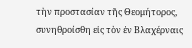τὴν προστασίαν τῆς Θεομήτορος, συνηθροίσθη εἰς τὸν ἐν Βλαχέρναις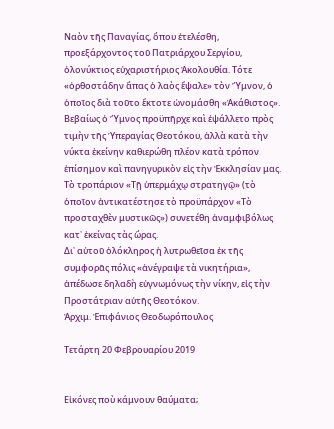Ναὸν τῆς Παναγίας, ὅπου ἐτελέσθη, προεξάρχοντος τοῦ Πατριάρχου Σεργίου, ὁλονύκτιος εὐχαριστήριος Ἀκολουθία. Τότε «ὀρθοστάδην ἅπας ὁ λαὸς ἔψαλε» τὸν Ὕμνον, ὁ ὁποῖος διὰ τοῦτο ἔκτοτε ὠνομάσθη «Ἀκάθιστος». Βεβαίως ὁ Ὕμνος προϋπῆρχε καὶ ἐψάλλετο πρὸς τιμὴν τῆς Ὑπεραγίας Θεοτόκου, ἀλλὰ κατὰ τὴν νύκτα ἐκείνην καθιερώθη πλέον κατὰ τρόπον ἐπίσημον καὶ πανηγυρικὸν εἰς τὴν Ἐκκλησίαν μας. Τὸ τροπάριον «Τῇ ὑπερμάχῳ στρατηγῷ» (τὸ ὁποῖον ἀντικατέστησε τὸ προϋπάρχον «Τὸ προσταχθὲν μυστικῶς») συνετέθη ἀναμφιβόλως κατ᾿ ἐκείνας τὰς ὥρας.
Δι᾿ αὐτοῦ ὁλόκληρος ἡ λυτρωθεῖσα ἐκ τῆς συμφορᾶς πόλις «ἀνέγραψε τὰ νικητήρια», ἀπέδωσε δηλαδὴ εὐγνωμόνως τὴν νίκην, εἰς τὴν Προστάτριαν αὐτῆς Θεοτόκον.
Ἀρχιμ. Ἐπιφάνιος Θεοδωρόπουλος

Τετάρτη 20 Φεβρουαρίου 2019


Εἰκόνες ποὺ κάμνουν θαύματα;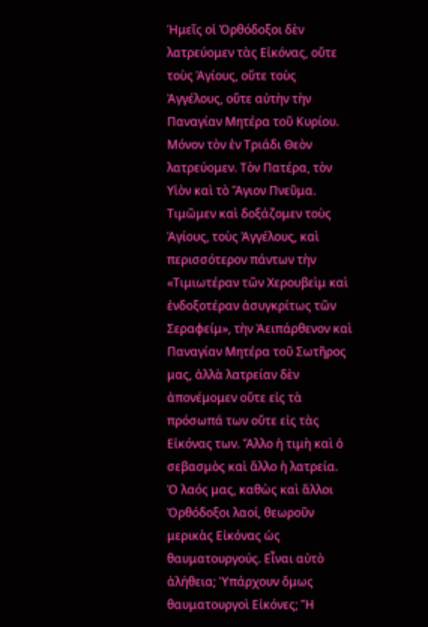Ἡμεῖς οἱ Ὀρθόδοξοι δὲν λατρεύομεν τὰς Εἰκόνας, οὔτε τοὺς Ἁγίους, οὔτε τοὺς Ἀγγέλους, οὔτε αὐτὴν τὴν Παναγίαν Μητέρα τοῦ Κυρίου. Μόνον τὸν ἐν Τριάδι Θεὸν λατρεύομεν. Τὸν Πατέρα, τὸν Υἱὸν καὶ τὸ Ἅγιον Πνεῦμα.
Τιμῶμεν καὶ δοξάζομεν τοὺς Ἁγίους, τοὺς Ἀγγέλους, καὶ περισσότερον πάντων τὴν «Τιμιωτέραν τῶν Χερουβεὶμ καὶ ἐνδοξοτέραν ἀσυγκρίτως τῶν Σεραφείμ», τὴν Ἀειπάρθενον καὶ Παναγίαν Μητέρα τοῦ Σωτῆρος μας, ἀλλὰ λατρείαν δὲν ἀπονέμομεν οὔτε εἰς τὰ πρόσωπά των οὔτε εἰς τὰς Εἰκόνας των. Ἄλλο ἡ τιμὴ καὶ ὁ σεβασμὸς καὶ ἄλλο ἡ λατρεία.
Ὁ λαός μας, καθὼς καὶ ἄλλοι Ὀρθόδοξοι λαοί, θεωροῦν μερικὰς Εἰκόνας ὡς θαυματουργούς. Εἶναι αὐτὸ ἀλήθεια; Ὑπάρχουν ὅμως θαυματουργοὶ Εἰκόνες; Ἤ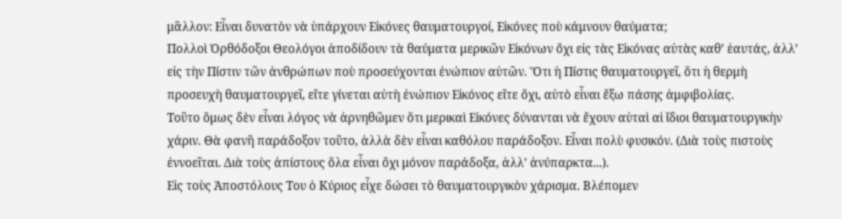μᾶλλον: Εἶναι δυνατὸν νὰ ὑπάρχουν Εἰκόνες θαυματουργοί, Εἰκόνες ποὺ κάμνουν θαύματα;
Πολλοὶ Ὀρθόδοξοι Θεολόγοι ἀποδίδουν τὰ θαύματα μερικῶν Εἰκόνων ὄχι εἰς τὰς Εἰκόνας αὐτὰς καθ’ ἑαυτάς, ἀλλ’ εἰς τὴν Πίστιν τῶν ἀνθρώπων ποὺ προσεύχονται ἐνώπιον αὐτῶν. Ὅτι ἡ Πίστις θαυματουργεῖ, ὅτι ἡ θερμὴ προσευχὴ θαυματουργεῖ, εἴτε γίνεται αὐτὴ ἐνώπιον Εἰκόνος εἴτε ὄχι, αὐτὸ εἶναι ἔξω πάσης ἀμφιβολίας.
Τοῦτο ὅμως δὲν εἶναι λόγος νὰ ἀρνηθῶμεν ὅτι μερικαὶ Εἰκόνες δύνανται νὰ ἔχουν αὐταὶ αἱ ἴδιοι θαυματουργικὴν χάριν. Θὰ φανῆ παράδοξον τοῦτο, ἀλλὰ δὲν εἶναι καθόλου παράδοξον. Εἶναι πολὺ φυσικόν. (Διὰ τοὺς πιστοὺς ἐννοεῖται. Διὰ τοὺς ἀπίστους ὅλα εἶναι ὄχι μόνον παράδοξα, ἀλλ’ ἀνύπαρκτα...).
Εἰς τοὺς Ἀποστόλους Του ὁ Κύριος εἶχε δώσει τὸ θαυματουργικὸν χάρισμα. Βλέπομεν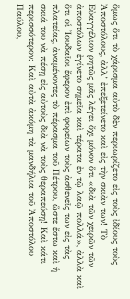ὅμως ὅτι τὸ χάρισμα αὐτὸ δὲν περιωρίζετο εἰς τοὺς ἰδίους τοὺς Ἀποστόλους, ἀλλ’ ἐπεξετείνετο καὶ εἰς τὴν σκιὰν των! Τὸ Εὐαγγέλιον ρητῶς μᾶς λέγει ὄχι μόνον ὅτι «διὰ τῶν χειρῶν τῶν ἀποστόλων ἐγίνετο σημεῖα καὶ τέρατα ἐν τῷ λαῷ πολλά», ἀλλὰ καὶ ὅτι οἱ Ἰουδαῖοι ἔφερον ἐπὶ φορείων τοὺς ἀσθενεῖς των εἰς τὰς πλατείας, ἀναμένοντες τὸ πέρασμα τοῦ Πέτρου, ὥστε ἔστω καὶ ἡ σκιά του νὰ πέσῃ εἰς αὐτοὺς διὰ νὰ τοὺς θεραπεύσῃ! Καὶ κάτι περισσότερον: Καὶ αὐτὰ ἀκόμη τὰ μανδήλια τοῦ Ἀποστόλου Παύλου,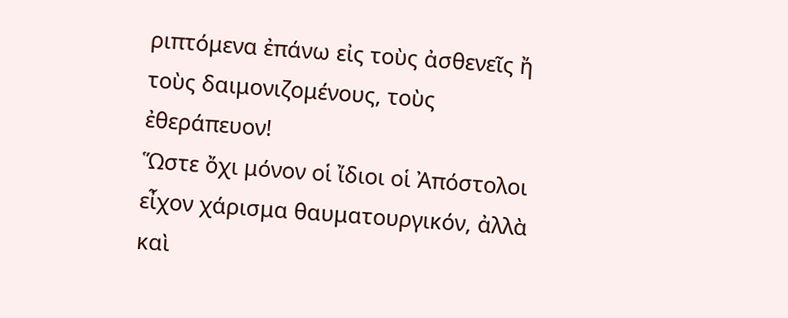ριπτόμενα ἐπάνω εἰς τοὺς ἀσθενεῖς ἤ τοὺς δαιμονιζομένους, τοὺς ἐθεράπευον!
Ὥστε ὄχι μόνον οἱ ἴδιοι οἱ Ἀπόστολοι εἶχον χάρισμα θαυματουργικόν, ἀλλὰ καὶ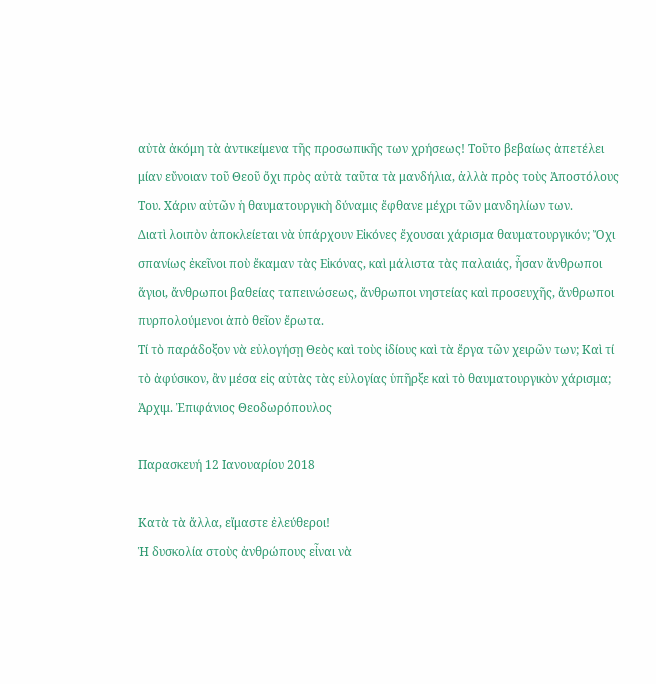αὐτὰ ἀκόμη τὰ ἀντικείμενα τῆς προσωπικῆς των χρήσεως! Τοῦτο βεβαίως ἀπετέλει μίαν εὔνοιαν τοῦ Θεοῦ ὄχι πρὸς αὐτὰ ταῦτα τὰ μανδήλια, ἀλλὰ πρὸς τοὺς Ἀποστόλους Του. Χάριν αὐτῶν ἡ θαυματουργικὴ δύναμις ἔφθανε μέχρι τῶν μανδηλίων των.
Διατὶ λοιπὸν ἀποκλείεται νὰ ὑπάρχουν Εἰκόνες ἔχουσαι χάρισμα θαυματουργικόν; Ὄχι σπανίως ἐκεῖνοι ποὺ ἔκαμαν τὰς Εἰκόνας, καὶ μάλιστα τὰς παλαιάς, ἦσαν ἄνθρωποι ἅγιοι, ἄνθρωποι βαθείας ταπεινώσεως, ἄνθρωποι νηστείας καὶ προσευχῆς, ἄνθρωποι πυρπολούμενοι ἀπὸ θεῖον ἔρωτα.
Τί τὸ παράδοξον νὰ εὐλογήσῃ Θεὸς καὶ τοὺς ἰδίους καὶ τὰ ἔργα τῶν χειρῶν των; Καὶ τί τὸ ἀφύσικον, ἂν μέσα εἰς αὐτὰς τὰς εὐλογίας ὑπῆρξε καὶ τὸ θαυματουργικὸν χάρισμα;
Ἀρχιμ. Ἐπιφάνιος Θεοδωρόπουλος

Παρασκευή 12 Ιανουαρίου 2018

Κατὰ τὰ ἄλλα, εἴμαστε ἐλεύθεροι!
Ἡ δυσκολία στοὺς ἀνθρώπους εἶναι νὰ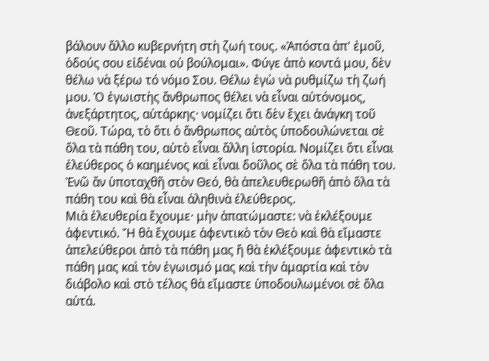βάλουν ἄλλο κυβερνήτη στὴ ζωή τους. «Ἀπόστα ἀπ' ἐμοῦ, ὁδούς σου εἰδέναι οὐ βούλομαι». Φύγε ἀπὸ κοντά μου, δὲν θέλω νὰ ξέρω τό νόμο Σου. Θέλω ἐγὼ νὰ ρυθμίζω τὴ ζωή μου. Ὁ ἐγωιστὴς ἄνθρωπος θέλει νὰ εἶναι αὐτόνομος, ἀνεξάρτητος, αὐτάρκης· νομίζει ὅτι δὲν ἔχει ἀνάγκη τοῦ Θεοῦ. Τώρα, τὸ ὅτι ὁ ἄνθρωπος αὐτὸς ὑποδουλώνεται σὲ ὅλα τὰ πάθη του, αὐτὸ εἶναι ἄλλη ἱστορία. Νομίζει ὅτι εἶναι ἐλεύθερος ὁ καημένος καὶ εἶναι δοῦλος σὲ ὅλα τὰ πάθη του. Ἐνῶ ἄν ὑποταχθῆ στὸν Θεό, θὰ ἀπελευθερωθῆ ἀπὸ ὅλα τὰ πάθη του καὶ θὰ εἶναι ἀληθινὰ ἐλεύθερος.
Μιὰ ἐλευθερία ἔχουμε· μὴν ἀπατώμαστε: νὰ ἐκλέξουμε ἀφεντικό. Ἤ θὰ ἔχουμε ἀφεντικὸ τὸν Θεὸ καὶ θὰ εἴμαστε ἀπελεύθεροι ἀπὸ τὰ πάθη μας ἤ θὰ ἐκλέξουμε ἀφεντικὸ τὰ πάθη μας καὶ τὸν ἐγωισμό μας καὶ τὴν ἁμαρτία καὶ τὸν διάβολο καὶ στὸ τέλος θὰ εἴμαστε ὑποδουλωμένοι σὲ ὅλα αὐτά.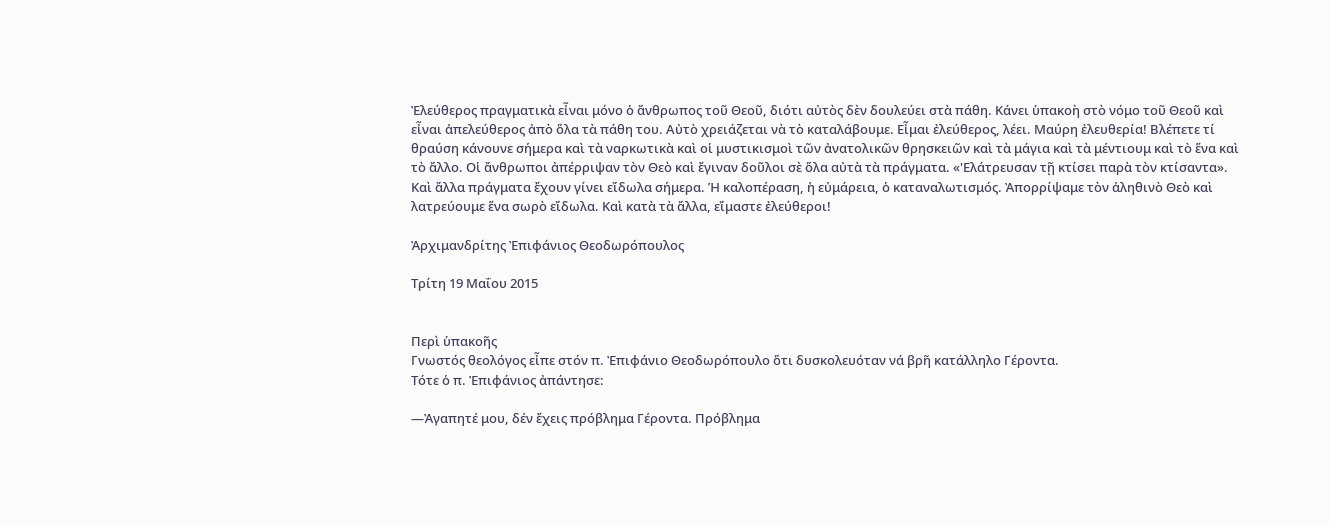Ἐλεύθερος πραγματικὰ εἶναι μόνο ὁ ἄνθρωπος τοῦ Θεοῦ, διότι αὐτὸς δὲν δουλεύει στὰ πάθη. Κάνει ὑπακοὴ στὸ νόμο τοῦ Θεοῦ καὶ εἶναι ἀπελεύθερος ἀπὸ ὅλα τὰ πάθη του. Αὐτὸ χρειάζεται νὰ τὸ καταλάβουμε. Εἶμαι ἐλεύθερος, λέει. Μαύρη ἐλευθερία! Βλέπετε τί θραύση κάνουνε σήμερα καὶ τὰ ναρκωτικὰ καὶ οἱ μυστικισμοὶ τῶν ἀνατολικῶν θρησκειῶν καὶ τὰ μάγια καὶ τὰ μέντιουμ καὶ τὸ ἕνα καὶ τὸ ἄλλο. Οἱ ἄνθρωποι ἀπέρριψαν τὸν Θεὸ καὶ ἔγιναν δοῦλοι σὲ ὅλα αὐτὰ τὰ πράγματα. «'Ελάτρευσαν τῇ κτίσει παρὰ τὸν κτίσαντα».
Καὶ ἄλλα πράγματα ἔχουν γίνει εἴδωλα σήμερα. Ἡ καλοπέραση, ἡ εὐμάρεια, ὁ καταναλωτισμός. Ἀπορρίψαμε τὸν ἀληθινὸ Θεὸ καὶ λατρεύουμε ἕνα σωρὸ εἴδωλα. Καὶ κατὰ τὰ ἄλλα, εἴμαστε ἐλεύθεροι!

Ἀρχιμανδρίτης Ἐπιφάνιος Θεοδωρόπουλος

Τρίτη 19 Μαΐου 2015


Περὶ ὑπακοῆς
Γνωστός θεολόγος εἶπε στόν π. Ἐπιφάνιο Θεοδωρόπουλο ὅτι δυσκολευόταν νά βρῆ κατάλληλο Γέροντα.
Τότε ὁ π. Ἐπιφάνιος ἀπάντησε:

—Ἀγαπητέ μου, δέν ἔχεις πρόβλημα Γέροντα. Πρόβλημα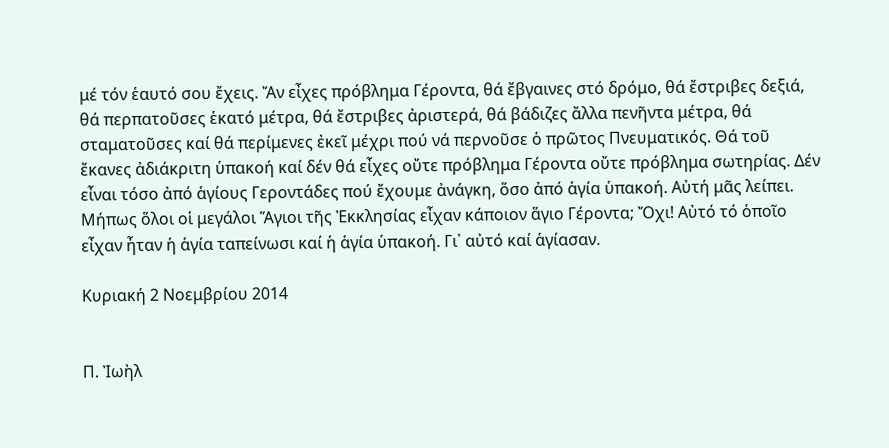μέ τόν ἑαυτό σου ἔχεις. Ἄν εἶχες πρόβλημα Γέροντα, θά ἔβγαινες στό δρόμο, θά ἔστριβες δεξιά, θά περπατοῦσες ἑκατό μέτρα, θά ἔστριβες ἀριστερά, θά βάδιζες ἄλλα πενῆντα μέτρα, θά σταματοῦσες καί θά περίμενες ἐκεῖ μέχρι πού νά περνοῦσε ὁ πρῶτος Πνευματικός. Θά τοῦ ἔκανες ἀδιάκριτη ὑπακοή καί δέν θά εἶχες οὔτε πρόβλημα Γέροντα οὔτε πρόβλημα σωτηρίας. Δέν εἶναι τόσο ἀπό ἁγίους Γεροντάδες πού ἔχουμε ἀνάγκη, ὅσο ἀπό ἁγία ὑπακοή. Αὐτή μᾶς λείπει. Μήπως ὅλοι οἱ μεγάλοι Ἅγιοι τῆς Ἐκκλησίας εἶχαν κάποιον ἅγιο Γέροντα; Ὄχι! Αὐτό τό ὁποῖο εἶχαν ἦταν ἡ ἁγία ταπείνωσι καί ἡ ἁγία ὑπακοή. Γι᾽ αὐτό καί ἁγίασαν.

Κυριακή 2 Νοεμβρίου 2014


Π. Ἰωὴλ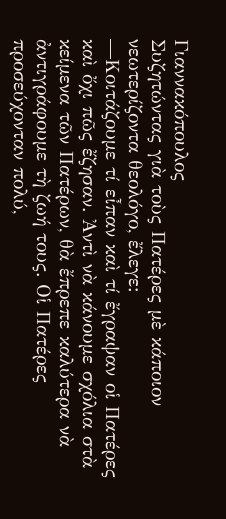Γιαννακόπουλος
Συζητώντας γιὰ τοὺς Πατέρες μὲ κάποιον νεωτερίζοντα θεολόγο, ἔλεγε:
—Κοιτάζουμε τί εἶπαν καὶ τί ἔγραψαν οἱ Πατέρες καὶ ὄχι πῶς ἔζησαν. Ἀντὶ νὰ κάνουμε σχόλια στὰ κείμενα τῶν Πατέρων, θὰ ἔπρεπε καλύτερα νὰ ἀντιγράφουμε τὴ ζωή τους. Οἱ Πατέρες προσεύχονταν πολύ,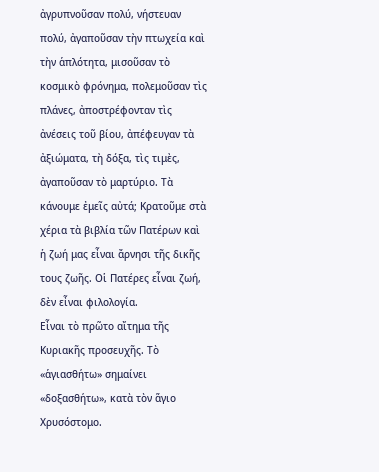ἀγρυπνοῦσαν πολύ, νήστευαν πολύ, ἀγαποῦσαν τὴν πτωχεία καὶ τὴν ἁπλότητα, μισοῦσαν τὸ κοσμικὸ φρόνημα, πολεμοῦσαν τὶς πλάνες, ἀποστρέφονταν τὶς ἀνέσεις τοῦ βίου, ἀπέφευγαν τὰ ἀξιώματα, τὴ δόξα, τὶς τιμὲς, ἀγαποῦσαν τὸ μαρτύριο. Τὰ κάνουμε ἐμεῖς αὐτά; Κρατοῦμε στὰ χέρια τὰ βιβλία τῶν Πατέρων καὶ ἡ ζωή μας εἶναι ἄρνησι τῆς δικῆς τους ζωῆς. Οἱ Πατέρες εἶναι ζωή, δὲν εἶναι φιλολογία.
Εἶναι τὸ πρῶτο αἴτημα τῆς Κυριακῆς προσευχῆς. Τὸ «ἁγιασθήτω» σημαίνει «δοξασθήτω», κατὰ τὸν ἅγιο Χρυσόστομο.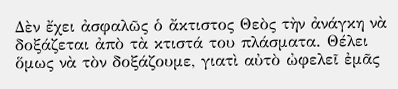Δὲν ἔχει ἀσφαλῶς ὁ ἄκτιστος Θεὸς τὴν ἀνάγκη νὰ δοξάζεται ἀπὸ τὰ κτιστά του πλάσματα. Θέλει ὅμως νὰ τὸν δοξάζουμε, γιατὶ αὐτὸ ὠφελεῖ ἐμᾶς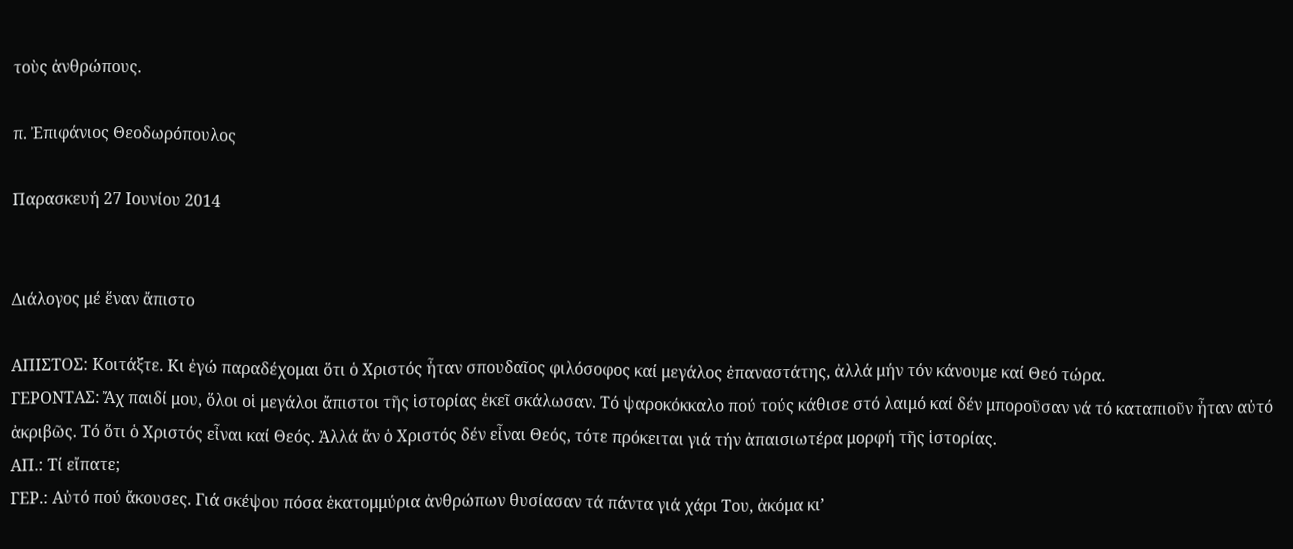τοὺς ἀνθρώπους.

π. Ἐπιφάνιος Θεοδωρόπουλος

Παρασκευή 27 Ιουνίου 2014


Διάλογος μέ ἕναν ἄπιστο

ΑΠΙΣΤΟΣ: Κοιτάξτε. Κι ἐγώ παραδέχομαι ὅτι ὁ Χριστός ἦταν σπουδαῖος φιλόσοφος καί μεγάλος ἐπαναστάτης, ἀλλά μήν τόν κάνουμε καί Θεό τώρα.
ΓΕΡΟΝΤΑΣ: Ἄχ παιδί μου, ὅλοι οἱ μεγάλοι ἄπιστοι τῆς ἱστορίας ἐκεῖ σκάλωσαν. Τό ψαροκόκκαλο πού τούς κάθισε στό λαιμό καί δέν μποροῦσαν νά τό καταπιοῦν ἦταν αὐτό ἀκριβῶς. Τό ὅτι ὁ Χριστός εἶναι καί Θεός. Ἀλλά ἄν ὁ Χριστός δέν εἶναι Θεός, τότε πρόκειται γιά τήν ἀπαισιωτέρα μορφή τῆς ἱστορίας.
ΑΠ.: Τί εἴπατε;
ΓΕΡ.: Αὐτό πού ἄκουσες. Γιά σκέψου πόσα ἑκατομμύρια ἀνθρώπων θυσίασαν τά πάντα γιά χάρι Του, ἀκόμα κι’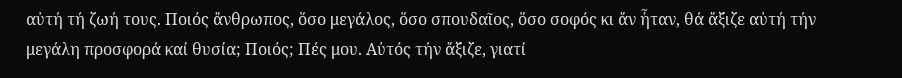αὐτή τή ζωή τους. Ποιός ἄνθρωπος, ὅσο μεγάλος, ὅσο σπουδαῖος, ὅσο σοφός κι ἄν ἦταν, θά ἄξιζε αὐτή τήν μεγάλη προσφορά καί θυσία; Ποιός; Πές μου. Αὐτός τήν ἄξιζε, γιατί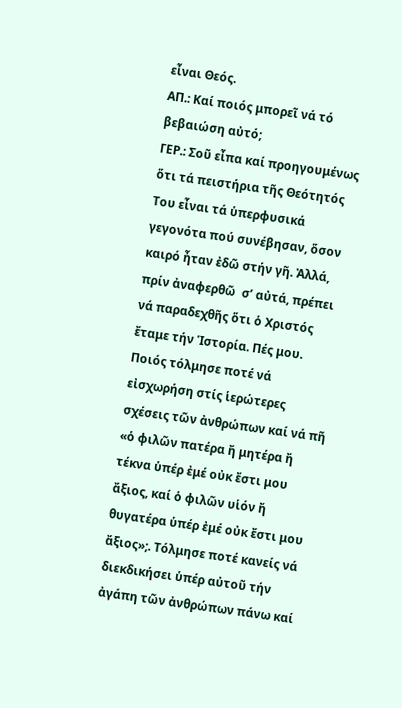εἶναι Θεός.
ΑΠ.: Καί ποιός μπορεῖ νά τό βεβαιώση αὐτό;
ΓΕΡ.: Σοῦ εἶπα καί προηγουμένως ὅτι τά πειστήρια τῆς Θεότητός Του εἶναι τά ὑπερφυσικά γεγονότα πού συνέβησαν, ὅσον καιρό ἦταν ἐδῶ στήν γῆ. Ἀλλά, πρίν ἀναφερθῶ  σ’ αὐτά, πρέπει νά παραδεχθῆς ὅτι ὁ Χριστός ἔταμε τήν Ἱστορία. Πές μου. Ποιός τόλμησε ποτέ νά εἰσχωρήση στίς ἱερώτερες σχέσεις τῶν ἀνθρώπων καί νά πῆ «ὁ φιλῶν πατέρα ἤ μητέρα ἤ τέκνα ὑπέρ ἐμέ οὐκ ἔστι μου ἄξιος, καί ὁ φιλῶν υἱόν ἤ θυγατέρα ὑπέρ ἐμέ οὐκ ἔστι μου ἄξιος»;. Τόλμησε ποτέ κανείς νά διεκδικήσει ὑπέρ αὐτοῦ τήν ἀγάπη τῶν ἀνθρώπων πάνω καί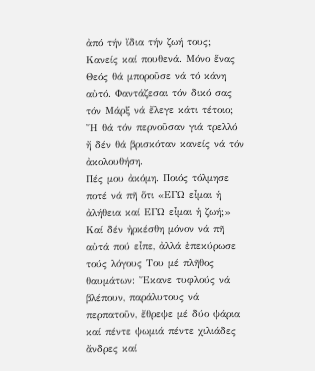ἀπό τήν ἴδια τήν ζωή τους; Κανείς καί πουθενά. Μόνο ἕνας Θεός θά μποροῦσε νά τό κάνη αὐτό. Φαντάζεσαι τόν δικό σας τόν Μάρξ νά ἔλεγε κάτι τέτοιο; Ἤ θά τόν περνοῦσαν γιά τρελλό ἤ δέν θά βρισκόταν κανείς νά τόν ἀκολουθήση.
Πές μου ἀκόμη. Ποιός τόλμησε ποτέ νά πῆ ὅτι «ΕΓΩ εἶμαι ἡ ἀλήθεια καί ΕΓΩ εἶμαι ἡ ζωή;» Καί δέν ἠρκέσθη μόνον νά πῆ αὐτά πού εἶπε, ἀλλά ἐπεκύρωσε τούς λόγους Του μέ πλῆθος θαυμάτων: Ἔκανε τυφλούς νά βλέπουν, παράλυτους νά περπατοῦν, ἔθρεψε μέ δύο ψάρια καί πέντε ψωμιά πέντε χιλιάδες ἄνδρες καί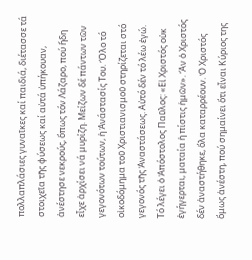πολλαπλάσιες γυναῖκες καί παιδιά, διέτασσε τά στοιχεῖα τῆς φύσεως καί αὐτά ὑπήκουαν, ἀνέστησε νεκρούς, ὅπως τόν Λάζαρο, πού ἤδη εἶχε ἀρχίσει νά μυρίζη. Μείζων δέ πάντων τῶν γεγονότων τούτων, ἡ Ἀνάστασίς Του. Ὅλο τό οἰκοδόμημα τοῦ Χριστιανισμοῦ στηρίζεται στό γεγονός τῆς Ἀναστάσεως. Αὐτό δέν τό λέω ἐγώ. Τό λέγει ὁ Ἀπόστολος Παῦλος: «Εἰ Χριστός οὐκ ἐγήγερται, ματαία ἡ πίστις ἡμῶν». Ἄν ὁ Χριστός δέν ἀναστήθηκε, ὅλα καταρρέουν. Ὁ Χριστός ὅμως ἀνέστη, πού σημαίνει ὅτι εἶναι Κύριος της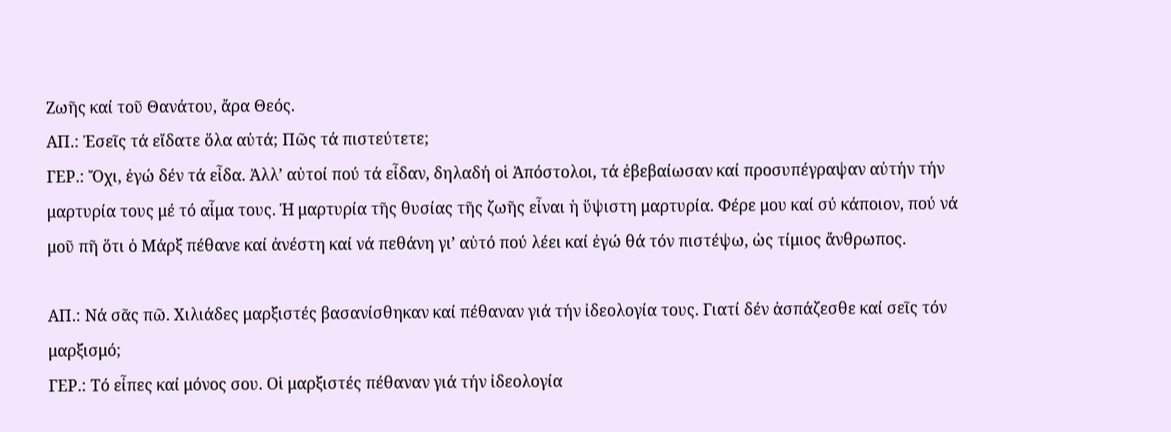Ζωῆς καί τοῦ Θανάτου, ἄρα Θεός.
ΑΠ.: Ἐσεῖς τά εἴδατε ὅλα αὐτά; Πῶς τά πιστεύτετε;
ΓΕΡ.: Ὄχι, ἐγώ δέν τά εἶδα. Ἀλλ’ αὐτοί πού τά εἶδαν, δηλαδή οἱ Ἀπόστολοι, τά ἐβεβαίωσαν καί προσυπέγραψαν αὐτήν τήν μαρτυρία τους μέ τό αἷμα τους. Ἡ μαρτυρία τῆς θυσίας τῆς ζωῆς εἶναι ἡ ὕψιστη μαρτυρία. Φέρε μου καί σύ κάποιον, πού νά μοῦ πῆ ὅτι ὁ Μάρξ πέθανε καί ἀνέστη καί νά πεθάνη γι’ αὐτό πού λέει καί ἐγώ θά τόν πιστέψω, ὡς τίμιος ἄνθρωπος.

ΑΠ.: Νά σᾶς πῶ. Χιλιάδες μαρξιστές βασανίσθηκαν καί πέθαναν γιά τήν ἰδεολογία τους. Γιατί δέν ἀσπάζεσθε καί σεῖς τόν μαρξισμό;
ΓΕΡ.: Τό εἶπες καί μόνος σου. Οἱ μαρξιστές πέθαναν γιά τήν ἰδεολογία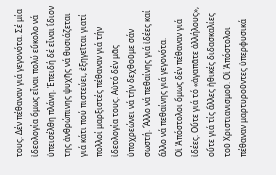τους. Δέν πέθαναν γιά γεγονότα. Σέ μία ἰδεολογία ὅμως εἶναι πολύ εὔκολο νά ὑπεισέλθη πλάνη. Ἐπειδή δέ εἶναι ἴδιον της ἀνθρώπινης ψυχῆς νά θυσιάζεται γιά κάτι πού πιστεύει, ἐξηγεῖται γιατί πολλοί μαρξιστές πέθαναν γιά τήν ἰδεολογία τους. Αὐτό δέν μᾶς ὑποχρεώνει νά τήν δεχθοῦμε σάν σωστή. Ἄλλο νά πεθαίνης γιά ἰδέες καί ἄλλο νά πεθαίνης γιά γεγονότα.
Οἱ Ἀπόστολοι ὅμως δέν πέθαναν γιά ἰδέες. Οὔτε γιά τό «ἀγαπᾶτε ἀλλήλους», οὔτε γιά τίς ἄλλες ἠθικές διδασκαλίες τοῦ Χριστιανισμοῦ. Οἱ Ἀπόστολοι πέθαναν μαρτυροῦντες ὑπερφυσικά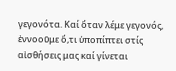γεγονότα. Καί ὅταν λέμε γεγονός, ἐννοοῦμε ὅ,τι ὑποπίπτει στίς αἰσθήσεις μας καί γίνεται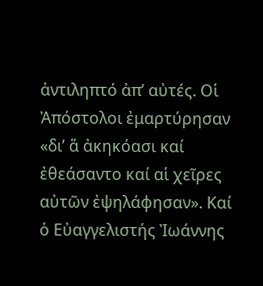ἀντιληπτό ἀπ’ αὐτές. Οἱ Ἀπόστολοι ἐμαρτύρησαν «δι’ ἅ ἀκηκόασι καί ἐθεάσαντο καί αἱ χεῖρες αὐτῶν ἐψηλάφησαν». Καί ὁ Εὐαγγελιστής Ἰωάννης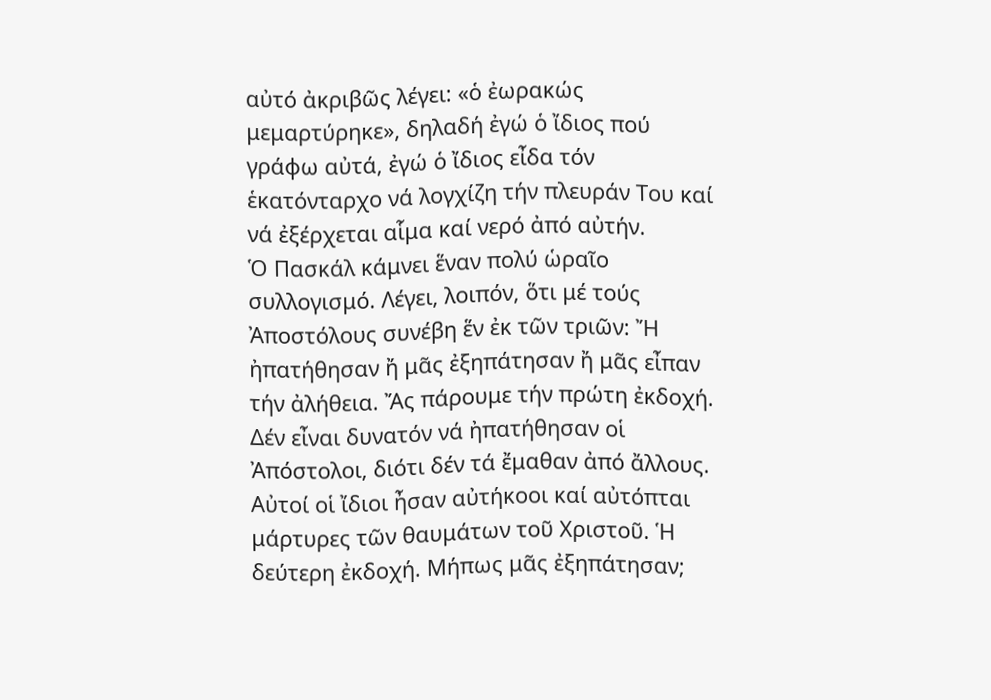αὐτό ἀκριβῶς λέγει: «ὁ ἐωρακώς μεμαρτύρηκε», δηλαδή ἐγώ ὁ ἴδιος πού γράφω αὐτά, ἐγώ ὁ ἴδιος εἶδα τόν ἑκατόνταρχο νά λογχίζη τήν πλευράν Του καί νά ἐξέρχεται αἷμα καί νερό ἀπό αὐτήν.
Ὁ Πασκάλ κάμνει ἕναν πολύ ὡραῖο συλλογισμό. Λέγει, λοιπόν, ὅτι μέ τούς Ἀποστόλους συνέβη ἕν ἐκ τῶν τριῶν: Ἤ ἠπατήθησαν ἤ μᾶς ἐξηπάτησαν ἤ μᾶς εἶπαν τήν ἀλήθεια. Ἄς πάρουμε τήν πρώτη ἐκδοχή. Δέν εἶναι δυνατόν νά ἠπατήθησαν οἱ Ἀπόστολοι, διότι δέν τά ἔμαθαν ἀπό ἄλλους. Αὐτοί οἱ ἴδιοι ἦσαν αὐτήκοοι καί αὐτόπται μάρτυρες τῶν θαυμάτων τοῦ Χριστοῦ. Ἡ δεύτερη ἐκδοχή. Μήπως μᾶς ἐξηπάτησαν;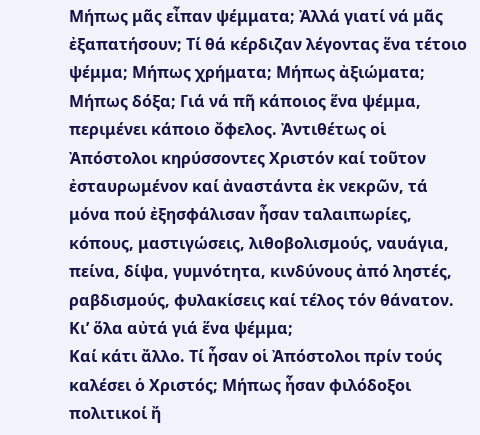Μήπως μᾶς εἶπαν ψέμματα; Ἀλλά γιατί νά μᾶς ἐξαπατήσουν; Τί θά κέρδιζαν λέγοντας ἕνα τέτοιο ψέμμα; Μήπως χρήματα; Μήπως ἀξιώματα; Μήπως δόξα; Γιά νά πῆ κάποιος ἕνα ψέμμα, περιμένει κάποιο ὄφελος. Ἀντιθέτως οἱ Ἀπόστολοι κηρύσσοντες Χριστόν καί τοῦτον ἐσταυρωμένον καί ἀναστάντα ἐκ νεκρῶν, τά μόνα πού ἐξησφάλισαν ἦσαν ταλαιπωρίες, κόπους, μαστιγώσεις, λιθοβολισμούς, ναυάγια, πείνα, δίψα, γυμνότητα, κινδύνους ἀπό ληστές, ραβδισμούς, φυλακίσεις καί τέλος τόν θάνατον. Κι’ ὅλα αὐτά γιά ἕνα ψέμμα;
Καί κάτι ἄλλο. Τί ἦσαν οἱ Ἀπόστολοι πρίν τούς καλέσει ὁ Χριστός; Μήπως ἦσαν φιλόδοξοι πολιτικοί ἤ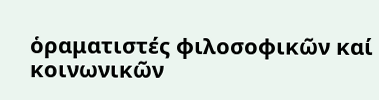ὁραματιστές φιλοσοφικῶν καί κοινωνικῶν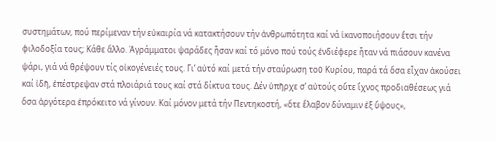συστημάτων, πού περίμεναν τήν εὐκαιρία νά κατακτήσουν τήν ἀνθρωπότητα καί νά ἱκανοποιήσουν ἔτσι τήν φιλοδοξία τους; Κάθε ἄλλο. Ἀγράμματοι ψαράδες ἦσαν καί τό μόνο πού τούς ἐνδιέφερε ἦταν νά πιάσουν κανένα ψάρι, γιά νά θρέψουν τίς οἰκογένειές τους. Γι’ αὐτό καί μετά τήν σταύρωση τοῦ Κυρίου, παρά τά ὅσα εἶχαν ἀκούσει καί ἰδῆ, ἐπέστρεψαν στά πλοιάριά τους καί στά δίκτυα τους. Δέν ὑπῆρχε σ’ αὐτούς οὔτε ἴχνος προδιαθέσεως γιά ὅσα ἀργότερα ἐπρόκειτο νά γίνουν. Καί μόνον μετά τήν Πεντηκοστή, «ὅτε ἔλαβον δύναμιν ἐξ ὕψους»,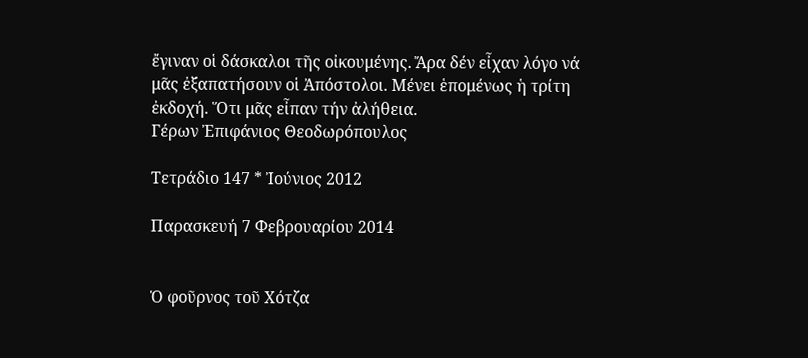ἔγιναν οἱ δάσκαλοι τῆς οἰκουμένης. Ἄρα δέν εἶχαν λόγο νά μᾶς ἐξαπατήσουν οἱ Ἀπόστολοι. Μένει ἑπομένως ἡ τρίτη ἐκδοχή. Ὅτι μᾶς εἶπαν τήν ἀλήθεια.
Γέρων Ἐπιφάνιος Θεοδωρόπουλος

Τετράδιο 147 * Ἰούνιος 2012

Παρασκευή 7 Φεβρουαρίου 2014


Ὁ φοῦρνος τοῦ Χότζα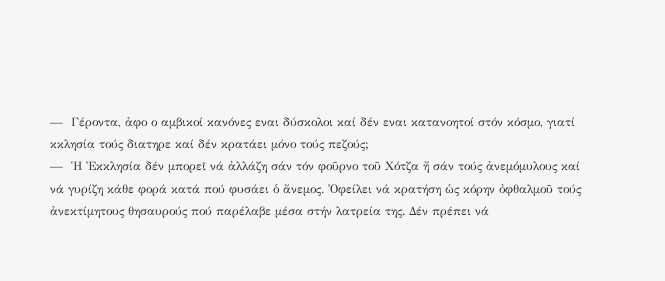—  Γέροντα, ἀφο ο αμβικοί κανόνες εναι δύσκολοι καί δέν εναι κατανοητοί στόν κόσμο, γιατί κκλησία τούς διατηρε καί δέν κρατάει μόνο τούς πεζούς;
—  Ἡ Ἐκκλησία δέν μπορεῖ νά ἀλλάζη σάν τόν φοῦρνο τοῦ Χότζα ἤ σάν τούς ἀνεμόμυλους καί νά γυρίζη κάθε φορά κατά πού φυσάει ὁ ἄνεμος. Ὀφείλει νά κρατήση ὡς κόρην ὀφθαλμοῦ τούς ἀνεκτίμητους θησαυρούς πού παρέλαβε μέσα στήν λατρεία της. Δέν πρέπει νά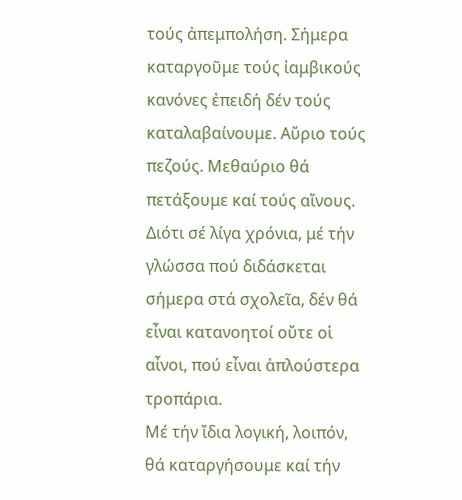τούς ἀπεμπολήση. Σήμερα καταργοῦμε τούς ἰαμβικούς κανόνες ἐπειδή δέν τούς καταλαβαίνουμε. Αὔριο τούς πεζούς. Μεθαύριο θά πετάξουμε καί τούς αἴνους. Διότι σέ λίγα χρόνια, μέ τήν γλώσσα πού διδάσκεται σήμερα στά σχολεῖα, δέν θά εἶναι κατανοητοί οὔτε οἱ αἶνοι, πού εἶναι ἁπλούστερα τροπάρια.
Μέ τήν ἴδια λογική, λοιπόν, θά καταργήσουμε καί τήν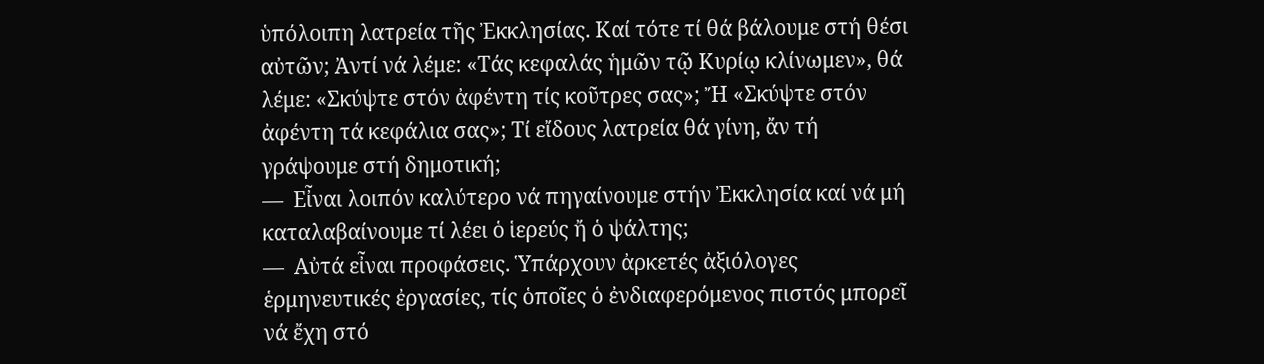ὑπόλοιπη λατρεία τῆς Ἐκκλησίας. Καί τότε τί θά βάλουμε στή θέσι αὐτῶν; Ἀντί νά λέμε: «Τάς κεφαλάς ἡμῶν τῷ Κυρίῳ κλίνωμεν», θά λέμε: «Σκύψτε στόν ἀφέντη τίς κοῦτρες σας»; Ἤ «Σκύψτε στόν ἀφέντη τά κεφάλια σας»; Τί εἴδους λατρεία θά γίνη, ἄν τή γράψουμε στή δημοτική;
—  Εἶναι λοιπόν καλύτερο νά πηγαίνουμε στήν Ἐκκλησία καί νά μή καταλαβαίνουμε τί λέει ὁ ἱερεύς ἤ ὁ ψάλτης;
—  Αὐτά εἶναι προφάσεις. Ὑπάρχουν ἀρκετές ἀξιόλογες ἑρμηνευτικές ἐργασίες, τίς ὁποῖες ὁ ἐνδιαφερόμενος πιστός μπορεῖ νά ἔχη στό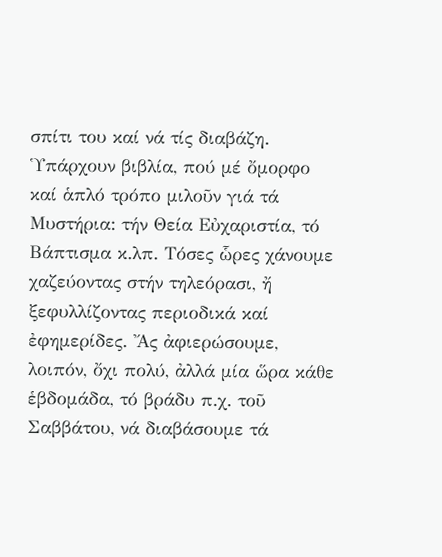σπίτι του καί νά τίς διαβάζη. Ὑπάρχουν βιβλία, πού μέ ὄμορφο καί ἁπλό τρόπο μιλοῦν γιά τά Μυστήρια: τήν Θεία Εὐχαριστία, τό Βάπτισμα κ.λπ. Τόσες ὧρες χάνουμε χαζεύοντας στήν τηλεόρασι, ἤ ξεφυλλίζοντας περιοδικά καί ἐφημερίδες. Ἄς ἀφιερώσουμε, λοιπόν, ὄχι πολύ, ἀλλά μία ὥρα κάθε ἑβδομάδα, τό βράδυ π.χ. τοῦ Σαββάτου, νά διαβάσουμε τά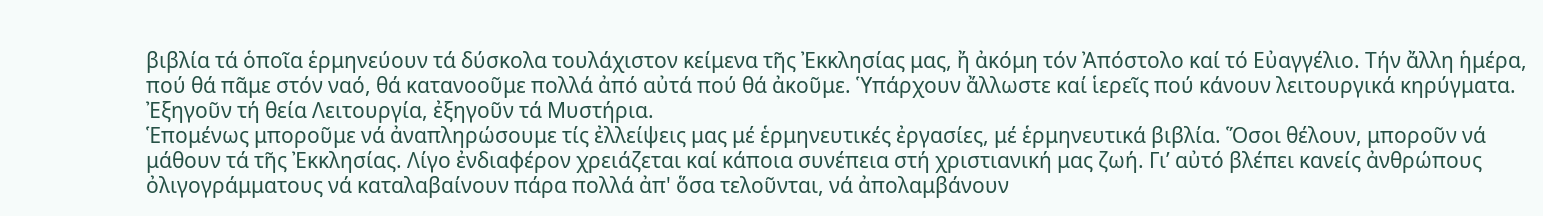βιβλία τά ὁποῖα ἑρμηνεύουν τά δύσκολα τουλάχιστον κείμενα τῆς Ἐκκλησίας μας, ἤ ἀκόμη τόν Ἀπόστολο καί τό Εὐαγγέλιο. Τήν ἄλλη ἡμέρα, πού θά πᾶμε στόν ναό, θά κατανοοῦμε πολλά ἀπό αὐτά πού θά ἀκοῦμε. Ὑπάρχουν ἄλλωστε καί ἱερεῖς πού κάνουν λειτουργικά κηρύγματα. Ἐξηγοῦν τή θεία Λειτουργία, ἐξηγοῦν τά Μυστήρια.
Ἑπομένως μποροῦμε νά ἀναπληρώσουμε τίς ἐλλείψεις μας μέ ἑρμηνευτικές ἐργασίες, μέ ἑρμηνευτικά βιβλία. Ὅσοι θέλουν, μποροῦν νά μάθουν τά τῆς Ἐκκλησίας. Λίγο ἐνδιαφέρον χρειάζεται καί κάποια συνέπεια στή χριστιανική μας ζωή. Γι’ αὐτό βλέπει κανείς ἀνθρώπους ὀλιγογράμματους νά καταλαβαίνουν πάρα πολλά ἀπ' ὅσα τελοῦνται, νά ἀπολαμβάνουν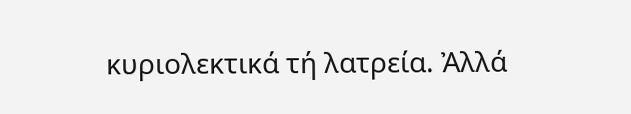κυριολεκτικά τή λατρεία. Ἀλλά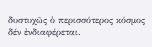δυστυχῶς ὁ περισσότερος κόσμος δέν ἐνδιαφέρεται.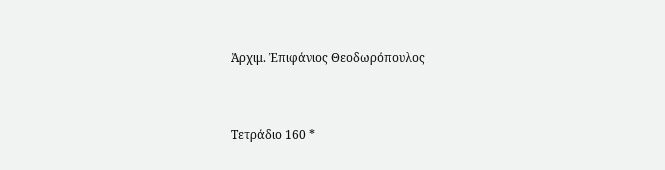Ἀρχιμ. Ἐπιφάνιος Θεοδωρόπουλος


Τετράδιο 160 *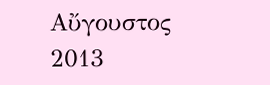Αὔγουστος 2013